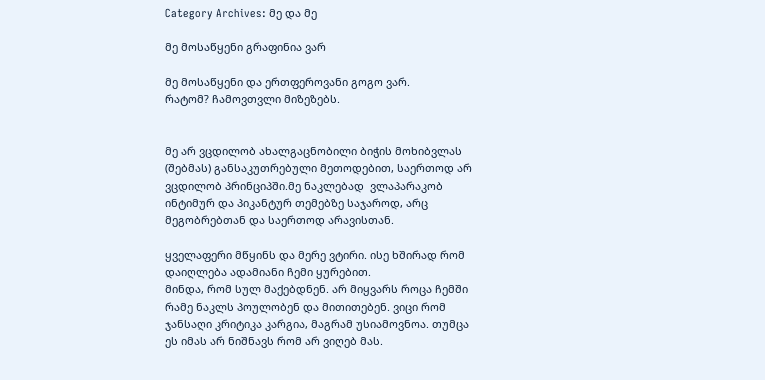Category Archives: მე და მე

მე მოსაწყენი გრაფინია ვარ

მე მოსაწყენი და ერთფეროვანი გოგო ვარ.
რატომ? ჩამოვთვლი მიზეზებს.


მე არ ვცდილობ ახალგაცნობილი ბიჭის მოხიბვლას (შებმას) განსაკუთრებული მეთოდებით, საერთოდ არ ვცდილობ პრინციპში.მე ნაკლებად  ვლაპარაკობ ინტიმურ და პიკანტურ თემებზე საჯაროდ, არც მეგობრებთან და საერთოდ არავისთან.

ყველაფერი მწყინს და მერე ვტირი. ისე ხშირად რომ დაიღლება ადამიანი ჩემი ყურებით.
მინდა, რომ სულ მაქებდნენ. არ მიყვარს როცა ჩემში რამე ნაკლს პოულობენ და მითითებენ. ვიცი რომ ჯანსაღი კრიტიკა კარგია, მაგრამ უსიამოვნოა. თუმცა ეს იმას არ ნიშნავს რომ არ ვიღებ მას.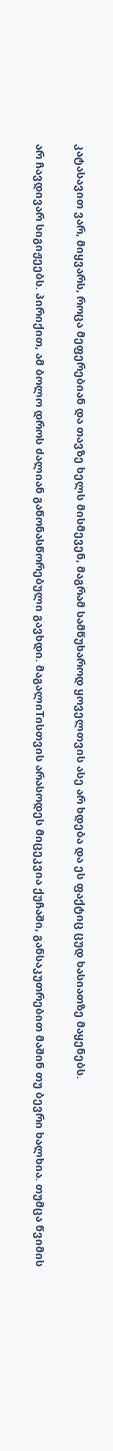კატასავით ვარ, მიყვარს, როცა მეფერებიან და თავზე ხელს მისმევენ, მაგრამ სამწუხაროდ ყოველთვის ასე არ ხდება და ეს ფაქტიც ცუდ ხასიათზე მაყენებს.

არ ჩავდივარ სიგიჟეებს. პირიქით, ამ ბოლო დროს ძალიან გაწონასწორებული გავხდი. მაგალიTისთვის არასოდეს მიცეკვია ქუჩაში, განსაკუთრებით მაშინ თუ ბევრი ხალხია. თუმცა წვიმის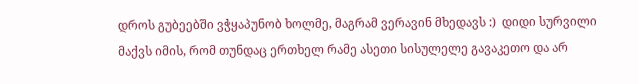დროს გუბეებში ვჭყაპუნობ ხოლმე, მაგრამ ვერავინ მხედავს :)  დიდი სურვილი მაქვს იმის, რომ თუნდაც ერთხელ რამე ასეთი სისულელე გავაკეთო და არ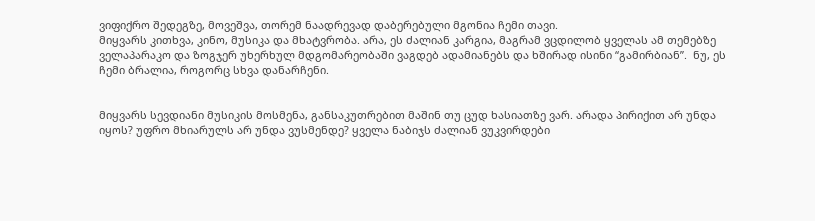ვიფიქრო შედეგზე, მოვეშვა, თორემ ნაადრევად დაბერებული მგონია ჩემი თავი.
მიყვარს კითხვა, კინო, მუსიკა და მხატვრობა. არა, ეს ძალიან კარგია, მაგრამ ვცდილობ ყველას ამ თემებზე ველაპარაკო და ზოგჯერ უხერხულ მდგომარეობაში ვაგდებ ადამიანებს და ხშირად ისინი “გამირბიან”.  ნუ, ეს ჩემი ბრალია, როგორც სხვა დანარჩენი.


მიყვარს სევდიანი მუსიკის მოსმენა, განსაკუთრებით მაშინ თუ ცუდ ხასიათზე ვარ. არადა პირიქით არ უნდა იყოს? უფრო მხიარულს არ უნდა ვუსმენდე? ყველა ნაბიჯს ძალიან ვუკვირდები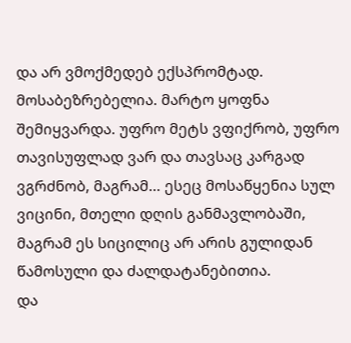და არ ვმოქმედებ ექსპრომტად. მოსაბეზრებელია. მარტო ყოფნა შემიყვარდა. უფრო მეტს ვფიქრობ, უფრო თავისუფლად ვარ და თავსაც კარგად ვგრძნობ, მაგრამ… ესეც მოსაწყენია სულ ვიცინი, მთელი დღის განმავლობაში, მაგრამ ეს სიცილიც არ არის გულიდან წამოსული და ძალდატანებითია.
და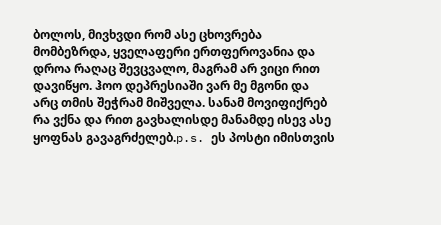ბოლოს, მივხვდი რომ ასე ცხოვრება მომბეზრდა, ყველაფერი ერთფეროვანია და დროა რაღაც შევცვალო, მაგრამ არ ვიცი რით დავიწყო. ჰოო დეპრესიაში ვარ მე მგონი და არც თმის შეჭრამ მიშველა. სანამ მოვიფიქრებ რა ვქნა და რით გავხალისდე მანამდე ისევ ასე ყოფნას გავაგრძელებ.p.s. ეს პოსტი იმისთვის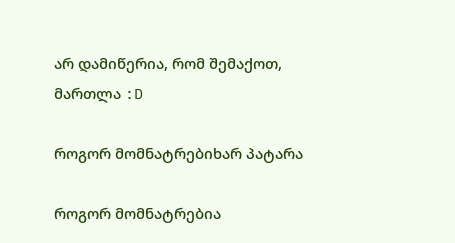არ დამიწერია, რომ შემაქოთ, მართლა :D

როგორ მომნატრებიხარ პატარა

როგორ მომნატრებია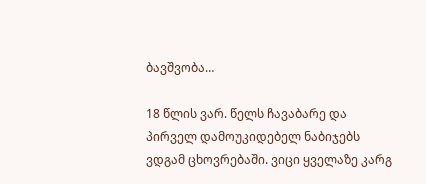ბავშვობა…

18 წლის ვარ. წელს ჩავაბარე და პირველ დამოუკიდებელ ნაბიჯებს ვდგამ ცხოვრებაში. ვიცი ყველაზე კარგ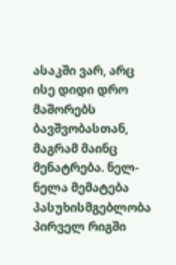ასაკში ვარ, არც ისე დიდი დრო მაშორებს ბავშვობასთან, მაგრამ მაინც მენატრება. ნელ-ნელა მემატება პასუხისმგებლობა პირველ რიგში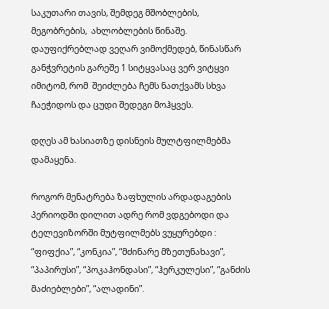საკუთარი თავის, შემდეგ მშობლების, მეგობრების,  ახლობლების წინაშე.  დაუფიქრებლად ვეღარ ვიმოქმედებ, წინასწარ განჭვრეტის გარეშე 1 სიტყვასაც ვერ ვიტყვი იმიტომ, რომ  შეიძლება ჩემს ნათქვამს სხვა ჩაეჭიდოს და ცუდი შედეგი მოჰყვეს.

დღეს ამ ხასიათზე დისნეის მულტფილმებმა დამაყენა.

როგორ მენატრება ზაფხულის არდადაგების პერიოდში დილით ადრე რომ ვდგებოდი და ტელევიზორში მუტფილმებს ვუყურებდი : “ფიფქია”, “კონკია”, “მძინარე მზეთუნახავი”, “პაპირუსი”, “პოკაჰონდასი”, “ჰერკულესი”, “განძის მაძიებლები”, “ალადინი”.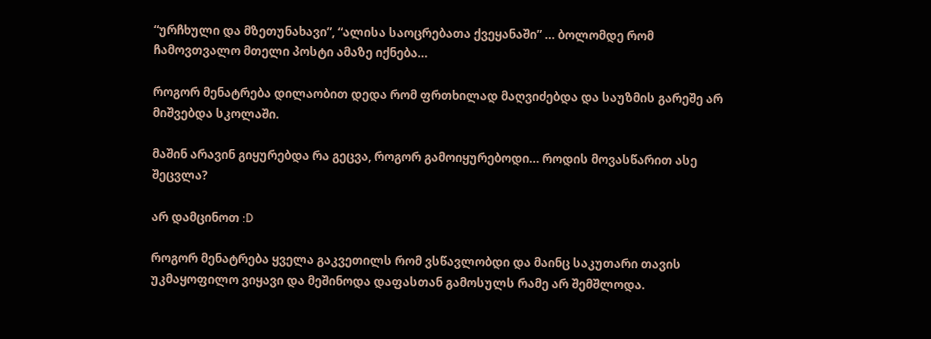“ურჩხული და მზეთუნახავი”, “ალისა საოცრებათა ქვეყანაში” … ბოლომდე რომ ჩამოვთვალო მთელი პოსტი ამაზე იქნება…

როგორ მენატრება დილაობით დედა რომ ფრთხილად მაღვიძებდა და საუზმის გარეშე არ მიშვებდა სკოლაში.

მაშინ არავინ გიყურებდა რა გეცვა, როგორ გამოიყურებოდი… როდის მოვასწარით ასე შეცვლა?

არ დამცინოთ :D

როგორ მენატრება ყველა გაკვეთილს რომ ვსწავლობდი და მაინც საკუთარი თავის უკმაყოფილო ვიყავი და მეშინოდა დაფასთან გამოსულს რამე არ შემშლოდა.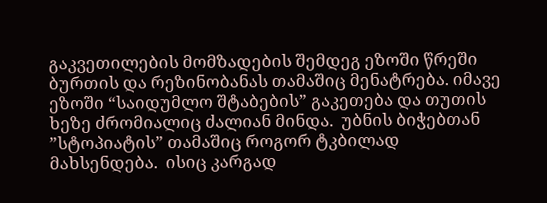გაკვეთილების მომზადების შემდეგ ეზოში წრეში ბურთის და რეზინობანას თამაშიც მენატრება. იმავე ეზოში “საიდუმლო შტაბების” გაკეთება და თუთის ხეზე ძრომიალიც ძალიან მინდა.  უბნის ბიჭებთან  ”სტოპიატის” თამაშიც როგორ ტკბილად მახსენდება.  ისიც კარგად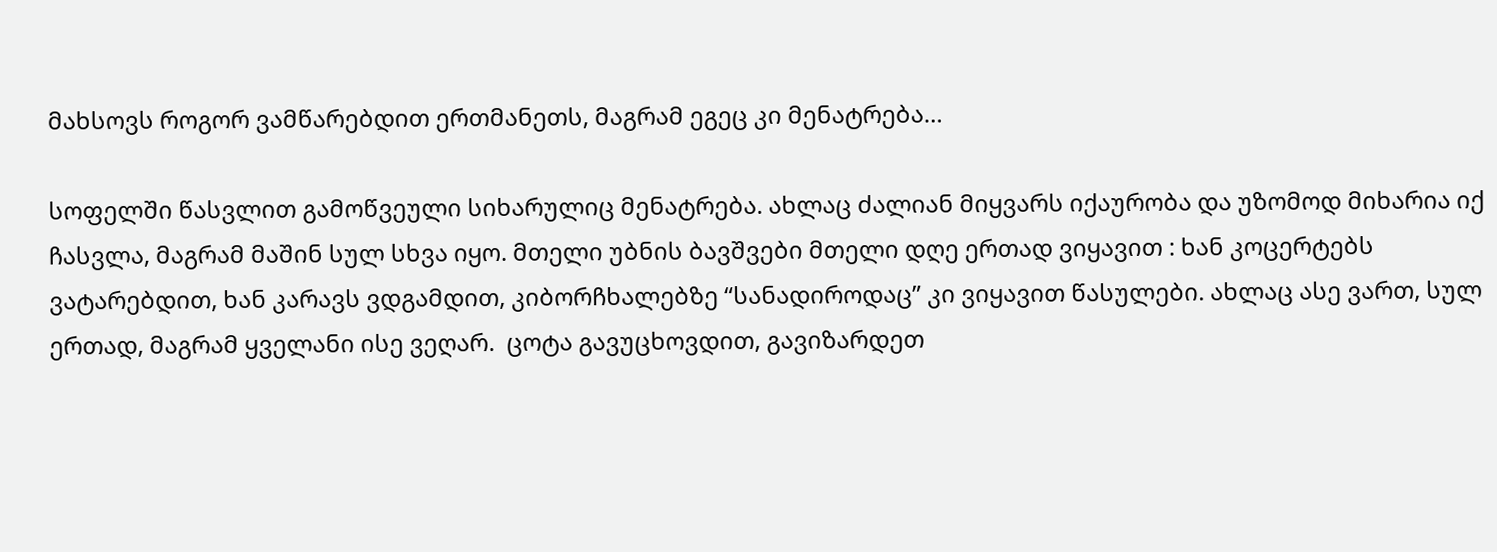მახსოვს როგორ ვამწარებდით ერთმანეთს, მაგრამ ეგეც კი მენატრება…

სოფელში წასვლით გამოწვეული სიხარულიც მენატრება. ახლაც ძალიან მიყვარს იქაურობა და უზომოდ მიხარია იქ ჩასვლა, მაგრამ მაშინ სულ სხვა იყო. მთელი უბნის ბავშვები მთელი დღე ერთად ვიყავით : ხან კოცერტებს ვატარებდით, ხან კარავს ვდგამდით, კიბორჩხალებზე “სანადიროდაც” კი ვიყავით წასულები. ახლაც ასე ვართ, სულ ერთად, მაგრამ ყველანი ისე ვეღარ.  ცოტა გავუცხოვდით, გავიზარდეთ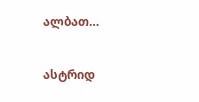ალბათ…

ასტრიდ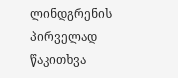ლინდგრენის პირველად წაკითხვა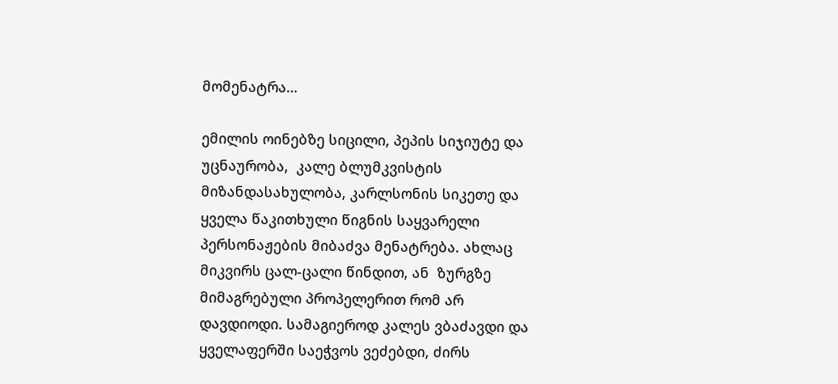მომენატრა…

ემილის ოინებზე სიცილი, პეპის სიჯიუტე და უცნაურობა,  კალე ბლუმკვისტის მიზანდასახულობა, კარლსონის სიკეთე და ყველა წაკითხული წიგნის საყვარელი პერსონაჟების მიბაძვა მენატრება. ახლაც მიკვირს ცალ-ცალი წინდით, ან  ზურგზე მიმაგრებული პროპელერით რომ არ დავდიოდი. სამაგიეროდ კალეს ვბაძავდი და ყველაფერში საეჭვოს ვეძებდი, ძირს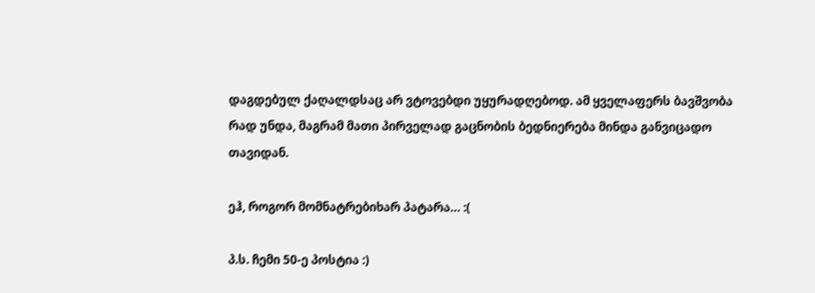დაგდებულ ქაღალდსაც არ ვტოვებდი უყურადღებოდ. ამ ყველაფერს ბავშვობა რად უნდა, მაგრამ მათი პირველად გაცნობის ბედნიერება მინდა განვიცადო თავიდან.

ეჰ, როგორ მომნატრებიხარ პატარა… :(

პ.ს. ჩემი 50-ე პოსტია :)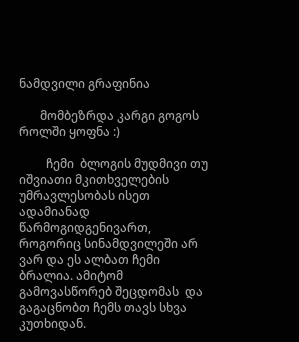ნამდვილი გრაფინია

       მომბეზრდა კარგი გოგოს როლში ყოფნა :)

         ჩემი  ბლოგის მუდმივი თუ იშვიათი მკითხველების უმრავლესობას ისეთ ადამიანად წარმოგიდგენივართ, როგორიც სინამდვილეში არ ვარ და ეს ალბათ ჩემი ბრალია. ამიტომ გამოვასწორებ შეცდომას  და გაგაცნობთ ჩემს თავს სხვა კუთხიდან.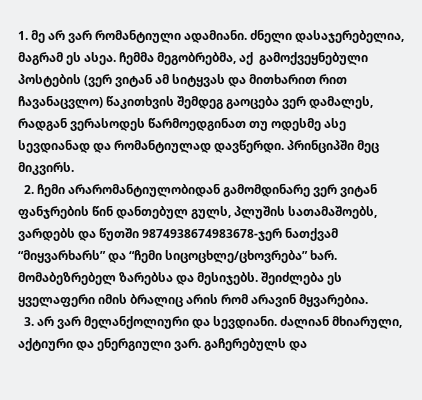1. მე არ ვარ რომანტიული ადამიანი. ძნელი დასაჯერებელია, მაგრამ ეს ასეა. ჩემმა მეგობრებმა, აქ  გამოქვეყნებული პოსტების (ვერ ვიტან ამ სიტყვას და მითხარით რით ჩავანაცვლო) წაკითხვის შემდეგ გაოცება ვერ დამალეს, რადგან ვერასოდეს წარმოედგინათ თუ ოდესმე ასე სევდიანად და რომანტიულად დავწერდი. პრინციპში მეც მიკვირს.
  2. ჩემი არარომანტიულობიდან გამომდინარე ვერ ვიტან ფანჯრების წინ დანთებულ გულს, პლუშის სათამაშოებს, ვარდებს და წუთში 9874938674983678-ჯერ ნათქვამ “მიყვარხარს” და “ჩემი სიცოცხლე/ცხოვრება” ხარ. მომაბეზრებელ ზარებსა და მესიჯებს. შეიძლება ეს ყველაფერი იმის ბრალიც არის რომ არავინ მყვარებია.
  3. არ ვარ მელანქოლიური და სევდიანი. ძალიან მხიარული, აქტიური და ენერგიული ვარ. გაჩერებულს და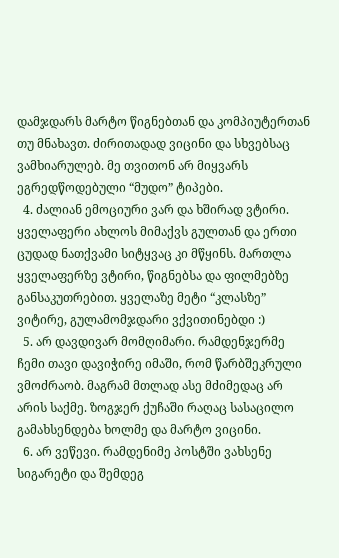დამჯდარს მარტო წიგნებთან და კომპიუტერთან თუ მნახავთ. ძირითადად ვიცინი და სხვებსაც ვამხიარულებ. მე თვითონ არ მიყვარს ეგრედწოდებული “მუდო” ტიპები.
  4. ძალიან ემოციური ვარ და ხშირად ვტირი. ყველაფერი ახლოს მიმაქვს გულთან და ერთი ცუდად ნათქვამი სიტყვაც კი მწყინს. მართლა ყველაფერზე ვტირი, წიგნებსა და ფილმებზე განსაკუთრებით. ყველაზე მეტი “კლასზე” ვიტირე, გულამომჯდარი ვქვითინებდი :)
  5. არ დავდივარ მომღიმარი. რამდენჯერმე ჩემი თავი დავიჭირე იმაში, რომ წარბშეკრული ვმოძრაობ. მაგრამ მთლად ასე მძიმედაც არ არის საქმე. ზოგჯერ ქუჩაში რაღაც სასაცილო გამახსენდება ხოლმე და მარტო ვიცინი.
  6. არ ვეწევი. რამდენიმე პოსტში ვახსენე სიგარეტი და შემდეგ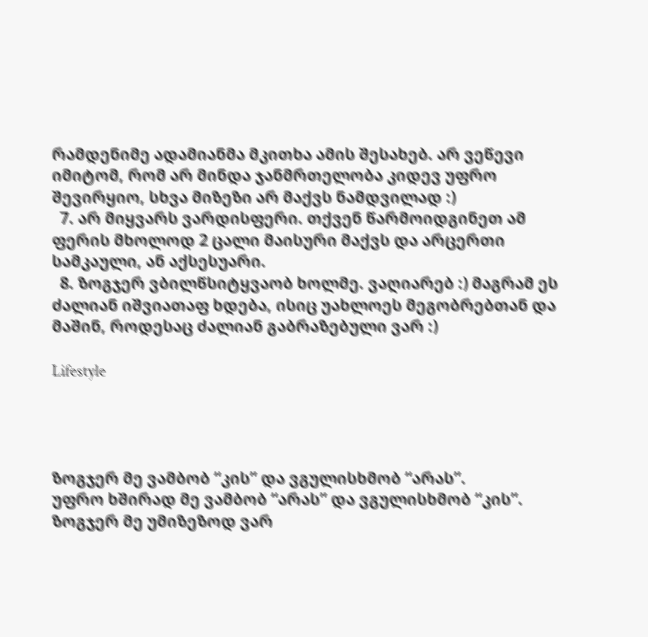რამდენიმე ადამიანმა მკითხა ამის შესახებ. არ ვეწევი იმიტომ, რომ არ მინდა ჯანმრთელობა კიდევ უფრო შევირყიო, სხვა მიზეზი არ მაქვს ნამდვილად :)
  7. არ მიყვარს ვარდისფერი. თქვენ წარმოიდგინეთ ამ ფერის მხოლოდ 2 ცალი მაისური მაქვს და არცერთი სამკაული, ან აქსესუარი.
  8. ზოგჯერ ვბილწსიტყვაობ ხოლმე. ვაღიარებ :) მაგრამ ეს ძალიან იშვიათაფ ხდება, ისიც უახლოეს მეგობრებთან და მაშინ, როდესაც ძალიან გაბრაზებული ვარ :)

Lifestyle




ზოგჯერ მე ვამბობ “კის” და ვგულისხმობ “არას”.
უფრო ხშირად მე ვამბობ “არას” და ვგულისხმობ “კის”.
ზოგჯერ მე უმიზეზოდ ვარ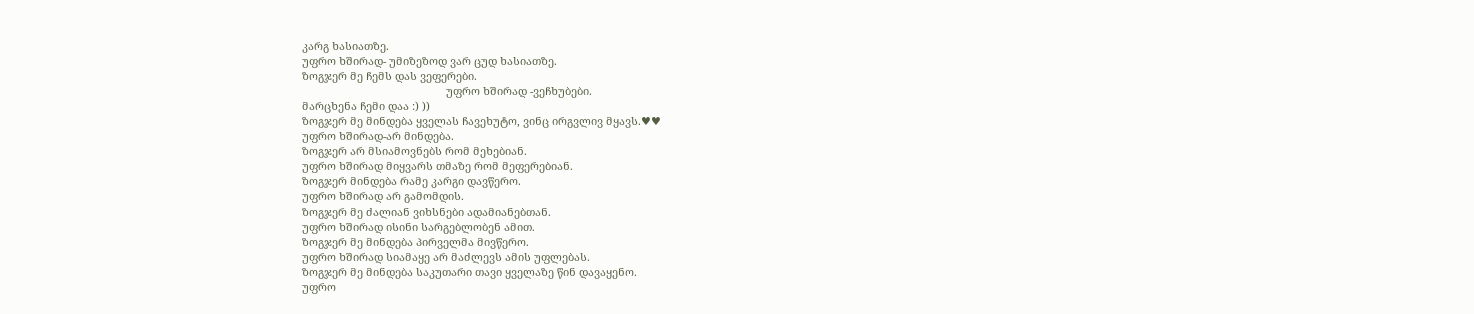კარგ ხასიათზე.
უფრო ხშირად- უმიზეზოდ ვარ ცუდ ხასიათზე.
ზოგჯერ მე ჩემს დას ვეფერები.
                                                უფრო ხშირად -ვეჩხუბები.
მარცხენა ჩემი დაა :) ))
ზოგჯერ მე მინდება ყველას ჩავეხუტო, ვინც ირგვლივ მყავს.♥♥
უფრო ხშირად-არ მინდება.
ზოგჯერ არ მსიამოვნებს რომ მეხებიან.
უფრო ხშირად მიყვარს თმაზე რომ მეფერებიან.
ზოგჯერ მინდება რამე კარგი დავწერო.
უფრო ხშირად არ გამომდის.
ზოგჯერ მე ძალიან ვიხსნები ადამიანებთან.
უფრო ხშირად ისინი სარგებლობენ ამით.
ზოგჯერ მე მინდება პირველმა მივწერო.
უფრო ხშირად სიამაყე არ მაძლევს ამის უფლებას.
ზოგჯერ მე მინდება საკუთარი თავი ყველაზე წინ დავაყენო.
უფრო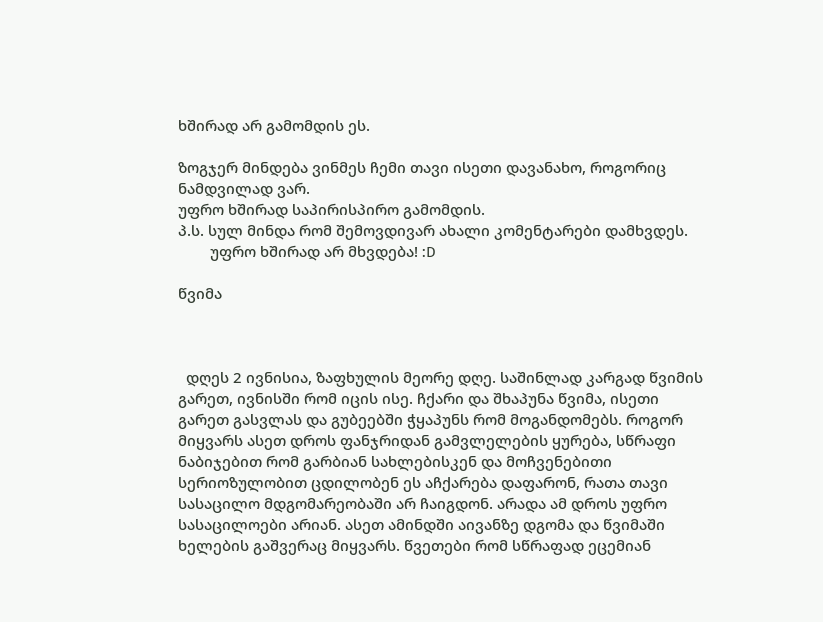ხშირად არ გამომდის ეს.

ზოგჯერ მინდება ვინმეს ჩემი თავი ისეთი დავანახო, როგორიც ნამდვილად ვარ.
უფრო ხშირად საპირისპირო გამომდის.
პ.ს. სულ მინდა რომ შემოვდივარ ახალი კომენტარები დამხვდეს.
        უფრო ხშირად არ მხვდება! :D

წვიმა



  დღეს 2 ივნისია, ზაფხულის მეორე დღე. საშინლად კარგად წვიმის გარეთ, ივნისში რომ იცის ისე. ჩქარი და შხაპუნა წვიმა, ისეთი გარეთ გასვლას და გუბეებში ჭყაპუნს რომ მოგანდომებს. როგორ მიყვარს ასეთ დროს ფანჯრიდან გამვლელების ყურება, სწრაფი ნაბიჯებით რომ გარბიან სახლებისკენ და მოჩვენებითი სერიოზულობით ცდილობენ ეს აჩქარება დაფარონ, რათა თავი სასაცილო მდგომარეობაში არ ჩაიგდონ. არადა ამ დროს უფრო სასაცილოები არიან. ასეთ ამინდში აივანზე დგომა და წვიმაში ხელების გაშვერაც მიყვარს. წვეთები რომ სწრაფად ეცემიან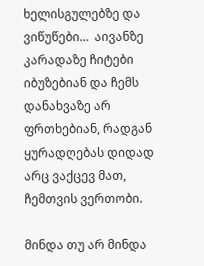ხელისგულებზე და ვიწუწები…  აივანზე კარადაზე ჩიტები იბუზებიან და ჩემს დანახვაზე არ ფრთხებიან, რადგან ყურადღებას დიდად არც ვაქცევ მათ, ჩემთვის ვერთობი.

მინდა თუ არ მინდა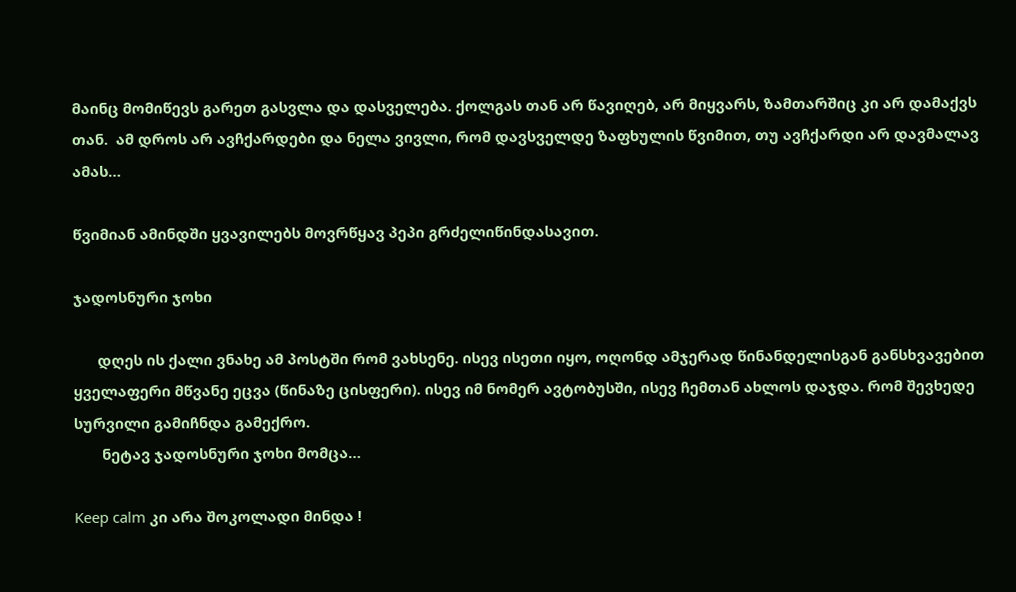მაინც მომიწევს გარეთ გასვლა და დასველება. ქოლგას თან არ წავიღებ, არ მიყვარს, ზამთარშიც კი არ დამაქვს თან.  ამ დროს არ ავჩქარდები და ნელა ვივლი, რომ დავსველდე ზაფხულის წვიმით, თუ ავჩქარდი არ დავმალავ ამას…

წვიმიან ამინდში ყვავილებს მოვრწყავ პეპი გრძელიწინდასავით.

ჯადოსნური ჯოხი

      დღეს ის ქალი ვნახე ამ პოსტში რომ ვახსენე. ისევ ისეთი იყო, ოღონდ ამჯერად წინანდელისგან განსხვავებით ყველაფერი მწვანე ეცვა (წინაზე ცისფერი). ისევ იმ ნომერ ავტობუსში, ისევ ჩემთან ახლოს დაჯდა. რომ შევხედე სურვილი გამიჩნდა გამექრო.
       ნეტავ ჯადოსნური ჯოხი მომცა…

Keep calm კი არა შოკოლადი მინდა !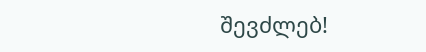შევძლებ!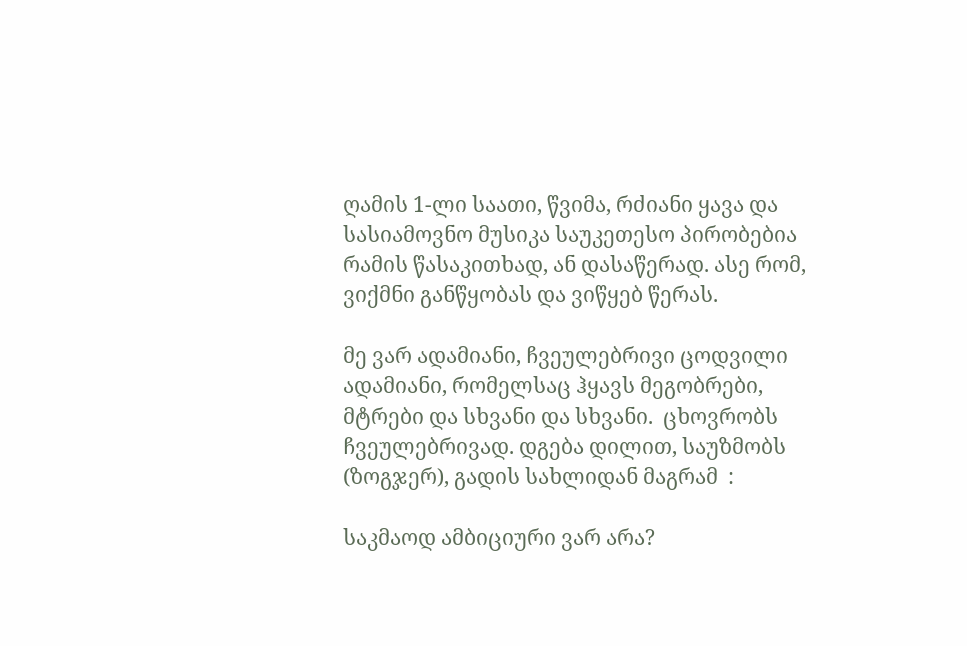ღამის 1-ლი საათი, წვიმა, რძიანი ყავა და სასიამოვნო მუსიკა საუკეთესო პირობებია რამის წასაკითხად, ან დასაწერად. ასე რომ, ვიქმნი განწყობას და ვიწყებ წერას.

მე ვარ ადამიანი, ჩვეულებრივი ცოდვილი ადამიანი, რომელსაც ჰყავს მეგობრები, მტრები და სხვანი და სხვანი.  ცხოვრობს ჩვეულებრივად. დგება დილით, საუზმობს (ზოგჯერ), გადის სახლიდან მაგრამ  :

საკმაოდ ამბიციური ვარ არა?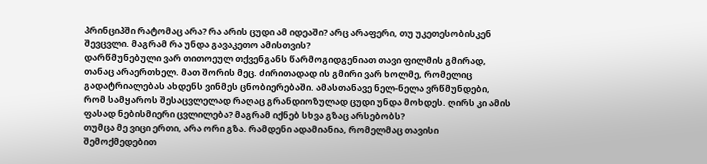პრინციპში რატომაც არა? რა არის ცუდი ამ იდეაში? არც არაფერი, თუ უკეთესობისკენ შევცვლი. მაგრამ რა უნდა გავაკეთო ამისთვის?
დარწმუნებული ვარ თითოეულ თქვენგანს წარმოგიდგენიათ თავი ფილმის გმირად, თანაც არაერთხელ. მათ შორის მეც. ძირითადად ის გმირი ვარ ხოლმე, რომელიც გადატრიალებას ახდენს ვინმეს ცნობიერებაში. ამასთანავე ნელ-ნელა ვრწმუნდები, რომ სამყაროს შესაცვლელად რაღაც გრანდიოზულად ცუდი უნდა მოხდეს. ღირს კი ამის ფასად ნებისმიერი ცვლილება? მაგრამ იქნებ სხვა გზაც არსებობს?
თუმცა მე ვიცი ერთი, არა ორი გზა. რამდენი ადამიანია, რომელმაც თავისი შემოქმედებით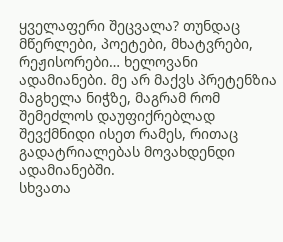ყველაფერი შეცვალა? თუნდაც მწერლები, პოეტები, მხატვრები, რეჟისორები… ხელოვანი ადამიანები. მე არ მაქვს პრეტენზია მაგხელა ნიჭზე, მაგრამ რომ შემეძლოს დაუფიქრებლად შევქმნიდი ისეთ რამეს, რითაც  გადატრიალებას მოვახდენდი ადამიანებში.
სხვათა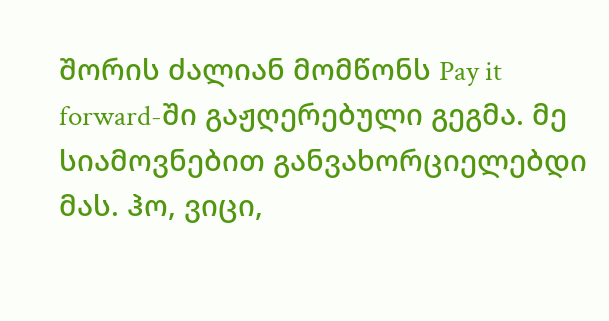შორის ძალიან მომწონს Pay it forward-ში გაჟღერებული გეგმა. მე სიამოვნებით განვახორციელებდი მას. ჰო, ვიცი,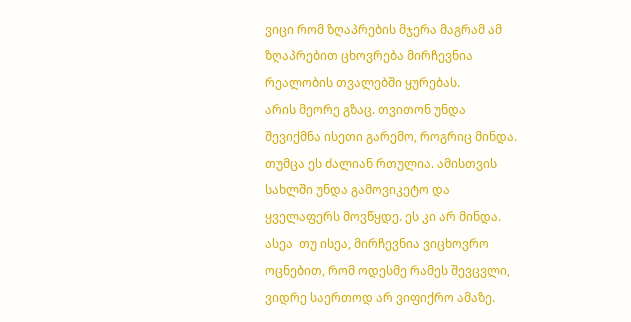ვიცი რომ ზღაპრების მჯერა მაგრამ ამ ზღაპრებით ცხოვრება მირჩევნია რეალობის თვალებში ყურებას.
არის მეორე გზაც. თვითონ უნდა შევიქმნა ისეთი გარემო, როგრიც მინდა. თუმცა ეს ძალიან რთულია. ამისთვის სახლში უნდა გამოვიკეტო და ყველაფერს მოვწყდე. ეს კი არ მინდა.
ასეა  თუ ისეა, მირჩევნია ვიცხოვრო ოცნებით, რომ ოდესმე რამეს შევცვლი, ვიდრე საერთოდ არ ვიფიქრო ამაზე.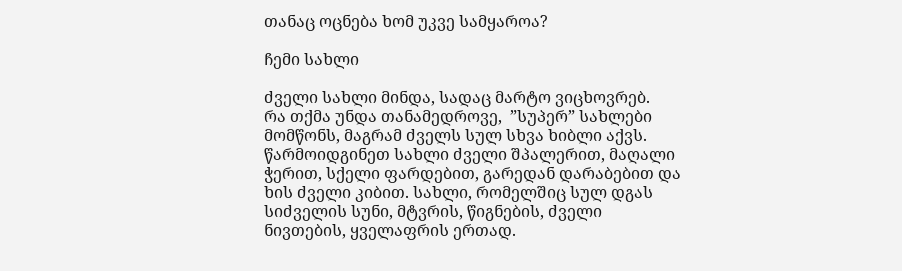თანაც ოცნება ხომ უკვე სამყაროა?

ჩემი სახლი

ძველი სახლი მინდა, სადაც მარტო ვიცხოვრებ.
რა თქმა უნდა თანამედროვე,  ”სუპერ” სახლები მომწონს, მაგრამ ძველს სულ სხვა ხიბლი აქვს.
წარმოიდგინეთ სახლი ძველი შპალერით, მაღალი ჭერით, სქელი ფარდებით, გარედან დარაბებით და ხის ძველი კიბით. სახლი, რომელშიც სულ დგას სიძველის სუნი, მტვრის, წიგნების, ძველი ნივთების, ყველაფრის ერთად.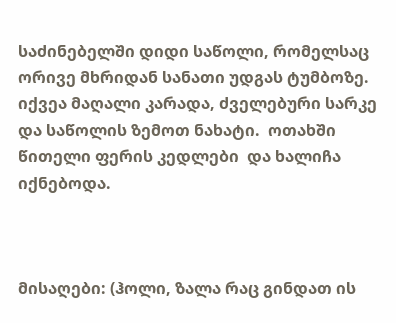საძინებელში დიდი საწოლი, რომელსაც ორივე მხრიდან სანათი უდგას ტუმბოზე. იქვეა მაღალი კარადა, ძველებური სარკე და საწოლის ზემოთ ნახატი.  ოთახში წითელი ფერის კედლები  და ხალიჩა იქნებოდა.



მისაღები: (ჰოლი, ზალა რაც გინდათ ის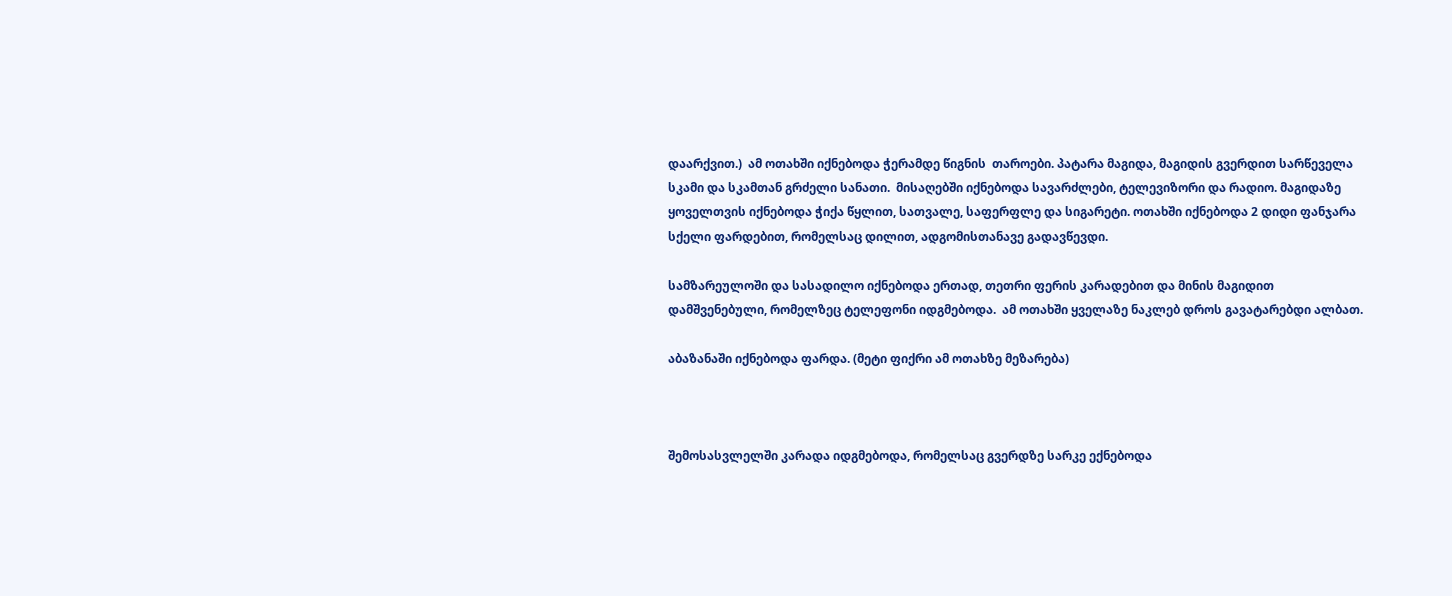დაარქვით.)  ამ ოთახში იქნებოდა ჭერამდე წიგნის  თაროები. პატარა მაგიდა, მაგიდის გვერდით სარწეველა სკამი და სკამთან გრძელი სანათი.  მისაღებში იქნებოდა სავარძლები, ტელევიზორი და რადიო. მაგიდაზე ყოველთვის იქნებოდა ჭიქა წყლით, სათვალე, საფერფლე და სიგარეტი. ოთახში იქნებოდა 2 დიდი ფანჯარა სქელი ფარდებით, რომელსაც დილით, ადგომისთანავე გადავწევდი.

სამზარეულოში და სასადილო იქნებოდა ერთად, თეთრი ფერის კარადებით და მინის მაგიდით დამშვენებული, რომელზეც ტელეფონი იდგმებოდა.  ამ ოთახში ყველაზე ნაკლებ დროს გავატარებდი ალბათ.

აბაზანაში იქნებოდა ფარდა. (მეტი ფიქრი ამ ოთახზე მეზარება)



შემოსასვლელში კარადა იდგმებოდა, რომელსაც გვერდზე სარკე ექნებოდა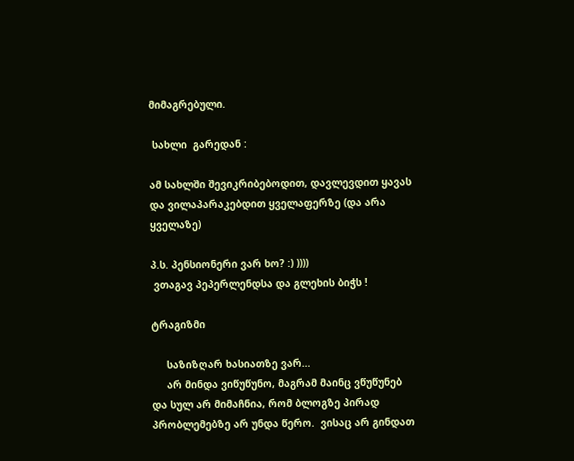მიმაგრებული.

 სახლი  გარედან :

ამ სახლში შევიკრიბებოდით, დავლევდით ყავას და ვილაპარაკებდით ყველაფერზე (და არა ყველაზე)

პ.ს. პენსიონერი ვარ ხო? :) ))))
 ვთაგავ პეპერლენდსა და გლეხის ბიჭს !

ტრაგიზმი

     საზიზღარ ხასიათზე ვარ…
     არ მინდა ვიწუწუნო, მაგრამ მაინც ვწუწუნებ და სულ არ მიმაჩნია, რომ ბლოგზე პირად პრობლემებზე არ უნდა წერო.  ვისაც არ გინდათ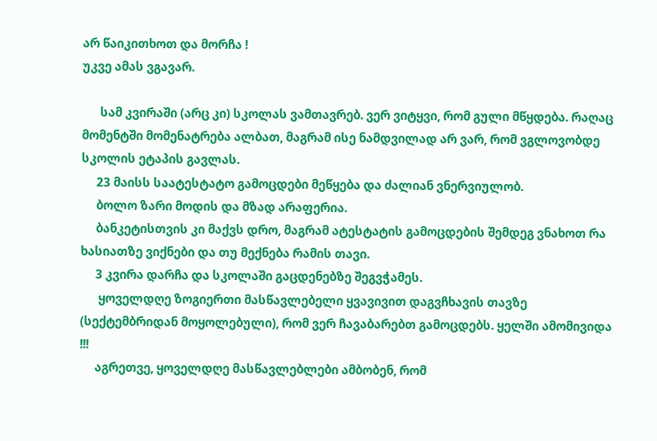არ წაიკითხოთ და მორჩა !
უკვე ამას ვგავარ.

      სამ კვირაში (არც კი) სკოლას ვამთავრებ. ვერ ვიტყვი, რომ გული მწყდება. რაღაც მომენტში მომენატრება ალბათ, მაგრამ ისე ნამდვილად არ ვარ, რომ ვგლოვობდე სკოლის ეტაპის გავლას.
     23 მაისს საატესტატო გამოცდები მეწყება და ძალიან ვნერვიულობ.
     ბოლო ზარი მოდის და მზად არაფერია.
     ბანკეტისთვის კი მაქვს დრო, მაგრამ ატესტატის გამოცდების შემდეგ ვნახოთ რა ხასიათზე ვიქნები და თუ მექნება რამის თავი.
     3 კვირა დარჩა და სკოლაში გაცდენებზე შეგვჭამეს.
      ყოველდღე ზოგიერთი მასწავლებელი ყვავივით დაგვჩხავის თავზე (სექტემბრიდან მოყოლებული), რომ ვერ ჩავაბარებთ გამოცდებს. ყელში ამომივიდა !!!
     აგრეთვე, ყოველდღე მასწავლებლები ამბობენ, რომ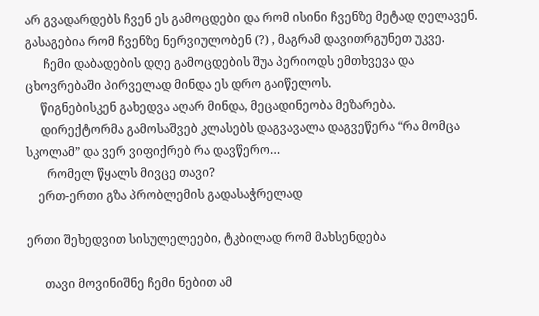არ გვადარდებს ჩვენ ეს გამოცდები და რომ ისინი ჩვენზე მეტად ღელავენ. გასაგებია რომ ჩვენზე ნერვიულობენ (?) , მაგრამ დავითრგუნეთ უკვე.
      ჩემი დაბადების დღე გამოცდების შუა პერიოდს ემთხვევა და ცხოვრებაში პირველად მინდა ეს დრო გაიწელოს.
     წიგნებისკენ გახედვა აღარ მინდა, მეცადინეობა მეზარება.
     დირექტორმა გამოსაშვებ კლასებს დაგვავალა დაგვეწერა “რა მომცა სკოლამ” და ვერ ვიფიქრებ რა დავწერო…
       რომელ წყალს მივცე თავი?
    ერთ-ერთი გზა პრობლემის გადასაჭრელად

ერთი შეხედვით სისულელეები, ტკბილად რომ მახსენდება

      თავი მოვინიშნე ჩემი ნებით ამ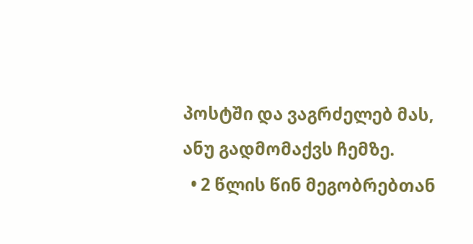პოსტში და ვაგრძელებ მას, ანუ გადმომაქვს ჩემზე.
  • 2 წლის წინ მეგობრებთან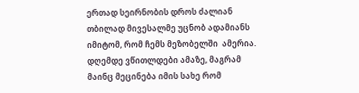ერთად სეირნობის დროს ძალიან თბილად მივესალმე უცნობ ადამიანს იმიტომ, რომ ჩემს მეზობელში  ამერია. დღემდე ვწითლდები ამაზე, მაგრამ მაინც მეცინება იმის სახე რომ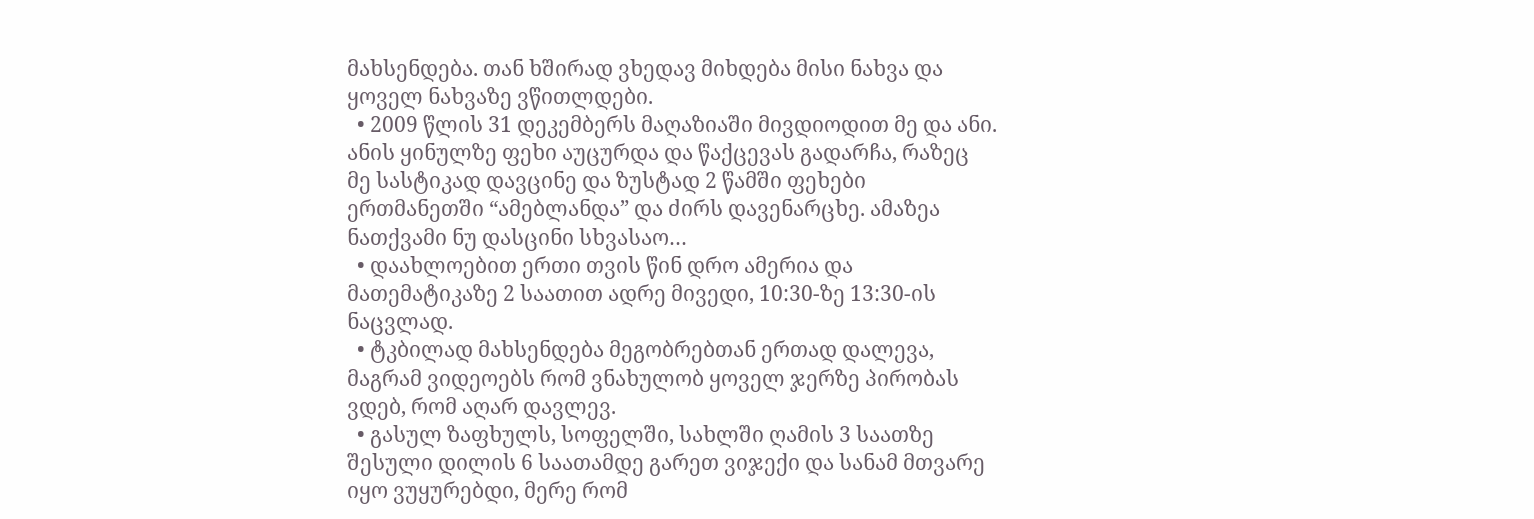მახსენდება. თან ხშირად ვხედავ მიხდება მისი ნახვა და ყოველ ნახვაზე ვწითლდები.
  • 2009 წლის 31 დეკემბერს მაღაზიაში მივდიოდით მე და ანი. ანის ყინულზე ფეხი აუცურდა და წაქცევას გადარჩა, რაზეც მე სასტიკად დავცინე და ზუსტად 2 წამში ფეხები ერთმანეთში “ამებლანდა” და ძირს დავენარცხე. ამაზეა ნათქვამი ნუ დასცინი სხვასაო…
  • დაახლოებით ერთი თვის წინ დრო ამერია და მათემატიკაზე 2 საათით ადრე მივედი, 10:30-ზე 13:30-ის ნაცვლად.
  • ტკბილად მახსენდება მეგობრებთან ერთად დალევა, მაგრამ ვიდეოებს რომ ვნახულობ ყოველ ჯერზე პირობას ვდებ, რომ აღარ დავლევ.
  • გასულ ზაფხულს, სოფელში, სახლში ღამის 3 საათზე შესული დილის 6 საათამდე გარეთ ვიჯექი და სანამ მთვარე იყო ვუყურებდი, მერე რომ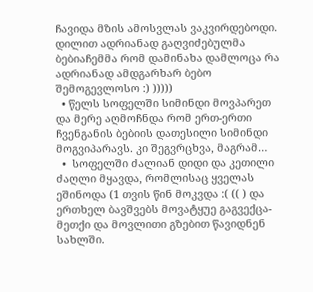ჩავიდა მზის ამოსვლას ვაკვირდებოდი. დილით ადრიანად გაღვიძებულმა ბებიაჩემმა რომ დამინახა დამლოცა რა ადრიანად ამდგარხარ ბებო შემოგევლოსო :) )))))
  • წელს სოფელში სიმინდი მოვპარეთ და მერე აღმოჩნდა რომ ერთ-ერთი ჩვენგანის ბებიის დათესილი სიმინდი მოგვიპარავს. კი შეგვრცხვა, მაგრამ…
  •  სოფელში ძალიან დიდი და კეთილი ძაღლი მყავდა, რომლისაც ყველას ეშინოდა (1 თვის წინ მოკვდა :( (( ) და ერთხელ ბავშვებს მოვატყუე გაგვექცა-მეთქი და მოვლითი გზებით წავიდნენ სახლში.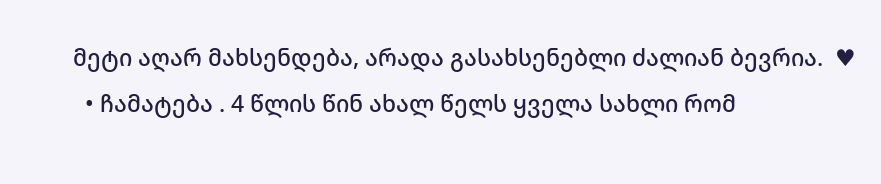მეტი აღარ მახსენდება, არადა გასახსენებლი ძალიან ბევრია.  ♥
  • ჩამატება . 4 წლის წინ ახალ წელს ყველა სახლი რომ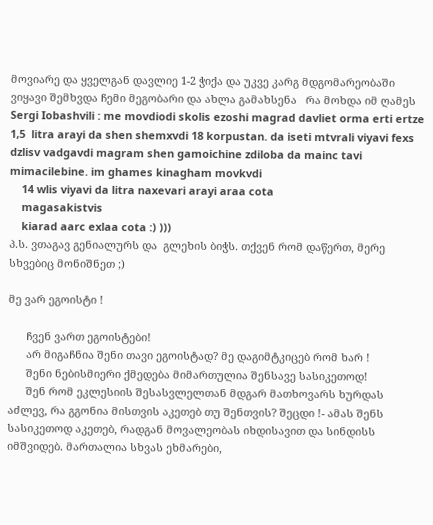მოვიარე და ყველგან დავლიე 1-2 ჭიქა და უკვე კარგ მდგომარეობაში ვიყავი შემხვდა ჩემი მეგობარი და ახლა გამახსენა   რა მოხდა იმ ღამეს  Sergi Iobashvili : me movdiodi skolis ezoshi magrad davliet orma erti ertze 1,5  litra arayi da shen shemxvdi 18 korpustan. da iseti mtvrali viyavi fexs dzlisv vadgavdi magram shen gamoichine zdiloba da mainc tavi mimacilebine. im ghames kinagham movkvdi
    14 wlis viyavi da litra naxevari arayi araa cota
    magasakistvis
    kiarad aarc exlaa cota :) )))
პ.ს. ვთაგავ გენიალურს და  გლეხის ბიჭს. თქვენ რომ დაწერთ, მერე სხვებიც მონიშნეთ ;)

მე ვარ ეგოისტი !

      ჩვენ ვართ ეგოისტები!
      არ მიგაჩნია შენი თავი ეგოისტად? მე დაგიმტკიცებ რომ ხარ !
      შენი ნებისმიერი ქმედება მიმართულია შენსავე სასიკეთოდ!
      შენ რომ ეკლესიის შესასვლელთან მდგარ მათხოვარს ხურდას აძლევ, რა გგონია მისთვის აკეთებ თუ შენთვის? შეცდი !- ამას შენს სასიკეთოდ აკეთებ, რადგან მოვალეობას იხდისავით და სინდისს იმშვიდებ. მართალია სხვას ეხმარები,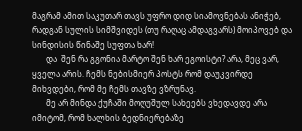მაგრამ ამით საკუთარ თავს უფრო დიდ სიამოვნებას ანიჭებ, რადგან სულის სიმშვიდეს (თუ რაღაც ამდაგვარს) მოიპოვებ და სინდისის წინაშე სუფთა ხარ!
       და  შენ რა გგონია მარტო შენ ხარ ეგოისტი? არა, მეც ვარ, ყველა არის. ჩემს ნებისმიერ პოსტს რომ დაუკვირდე მიხვდები, რომ მე ჩემს თავზე ვზრუნავ.
       მე არ მინდა ქუჩაში მოღუშულ სახეებს ვხედავდე არა იმიტომ, რომ ხალხის ბედნიერებაზე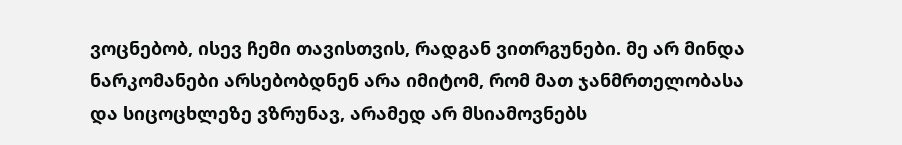ვოცნებობ, ისევ ჩემი თავისთვის, რადგან ვითრგუნები. მე არ მინდა ნარკომანები არსებობდნენ არა იმიტომ, რომ მათ ჯანმრთელობასა და სიცოცხლეზე ვზრუნავ, არამედ არ მსიამოვნებს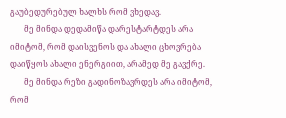გაუბედურებულ ხალხს რომ ვხედავ.
       მე მინდა დედამიწა დარესტარტდეს არა იმიტომ, რომ დაისვენოს და ახალი ცხოვრება დაიწყოს ახალი ენერგიით, არამედ მე გავქრე.
       მე მინდა რეზი გადინოზავრდეს არა იმიტომ, რომ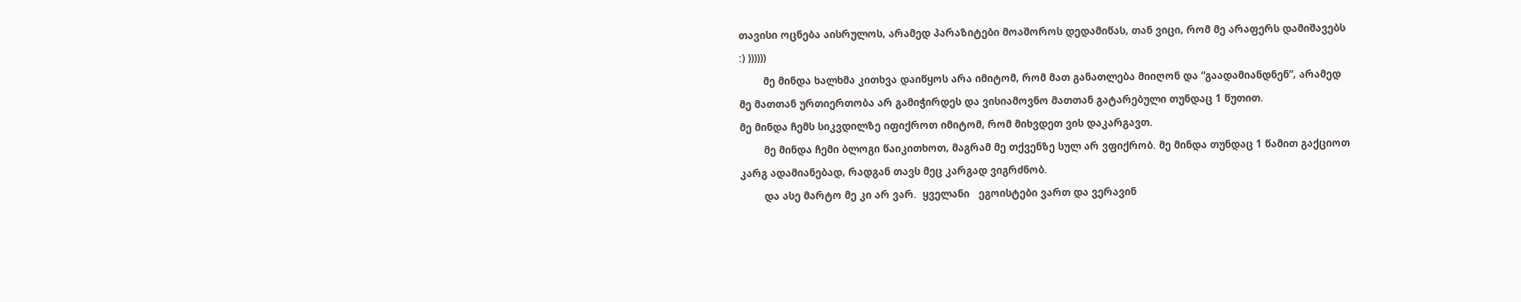თავისი ოცნება აისრულოს, არამედ პარაზიტები მოაშოროს დედამიწას, თან ვიცი, რომ მე არაფერს დამიშავებს :) ))))))
        მე მინდა ხალხმა კითხვა დაიწყოს არა იმიტომ, რომ მათ განათლება მიიღონ და “გაადამიანდნენ”, არამედ  მე მათთან ურთიერთობა არ გამიჭირდეს და ვისიამოვნო მათთან გატარებული თუნდაც 1 წუთით.
მე მინდა ჩემს სიკვდილზე იფიქროთ იმიტომ, რომ მიხვდეთ ვის დაკარგავთ.
        მე მინდა ჩემი ბლოგი წაიკითხოთ, მაგრამ მე თქვენზე სულ არ ვფიქრობ. მე მინდა თუნდაც 1 წამით გაქციოთ კარგ ადამიანებად, რადგან თავს მეც კარგად ვიგრძნობ.
        და ასე მარტო მე კი არ ვარ.  ყველანი   ეგოისტები ვართ და ვერავინ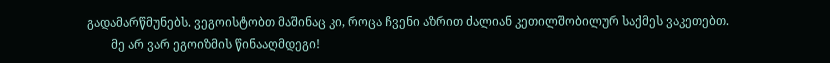გადამარწმუნებს. ვეგოისტობთ მაშინაც კი, როცა ჩვენი აზრით ძალიან კეთილშობილურ საქმეს ვაკეთებთ.
        მე არ ვარ ეგოიზმის წინააღმდეგი!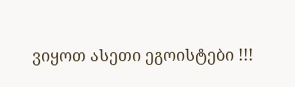ვიყოთ ასეთი ეგოისტები !!!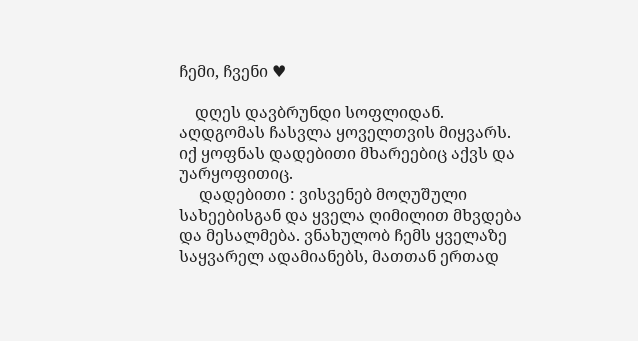ჩემი, ჩვენი ♥

    დღეს დავბრუნდი სოფლიდან.  აღდგომას ჩასვლა ყოველთვის მიყვარს. იქ ყოფნას დადებითი მხარეებიც აქვს და უარყოფითიც.
     დადებითი : ვისვენებ მოღუშული სახეებისგან და ყველა ღიმილით მხვდება და მესალმება. ვნახულობ ჩემს ყველაზე საყვარელ ადამიანებს, მათთან ერთად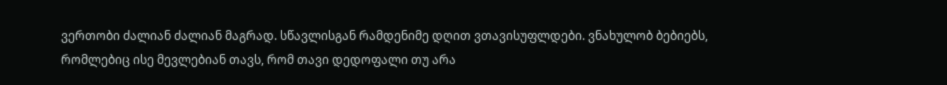ვერთობი ძალიან ძალიან მაგრად. სწავლისგან რამდენიმე დღით ვთავისუფლდები. ვნახულობ ბებიებს, რომლებიც ისე მევლებიან თავს, რომ თავი დედოფალი თუ არა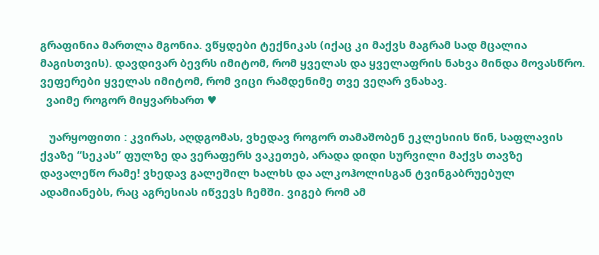გრაფინია მართლა მგონია. ვწყდები ტექნიკას (იქაც კი მაქვს მაგრამ სად მცალია მაგისთვის). დავდივარ ბევრს იმიტომ, რომ ყველას და ყველაფრის ნახვა მინდა მოვასწრო. ვეფერები ყველას იმიტომ, რომ ვიცი რამდენიმე თვე ვეღარ ვნახავ.
  ვაიმე როგორ მიყვარხართ ♥

   უარყოფითი : კვირას, აღდგომას, ვხედავ როგორ თამაშობენ ეკლესიის წინ, საფლავის ქვაზე “სეკას” ფულზე და ვერაფერს ვაკეთებ, არადა დიდი სურვილი მაქვს თავზე დავალეწო რამე! ვხედავ გალეშილ ხალხს და ალკოჰოლისგან ტვინგაბრუებულ ადამიანებს, რაც აგრესიას იწვევს ჩემში. ვიგებ რომ ამ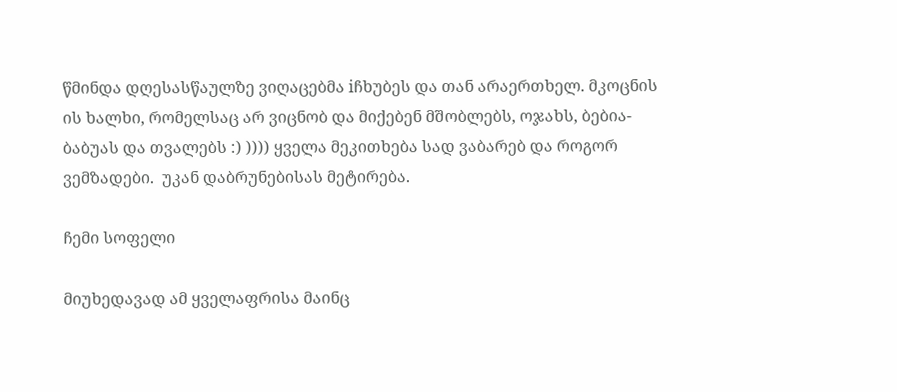წმინდა დღესასწაულზე ვიღაცებმა iჩხუბეს და თან არაერთხელ. მკოცნის ის ხალხი, რომელსაც არ ვიცნობ და მიქებენ მშობლებს, ოჯახს, ბებია-ბაბუას და თვალებს :) )))) ყველა მეკითხება სად ვაბარებ და როგორ ვემზადები.  უკან დაბრუნებისას მეტირება.

ჩემი სოფელი

მიუხედავად ამ ყველაფრისა მაინც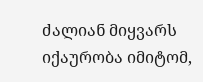ძალიან მიყვარს იქაურობა იმიტომ,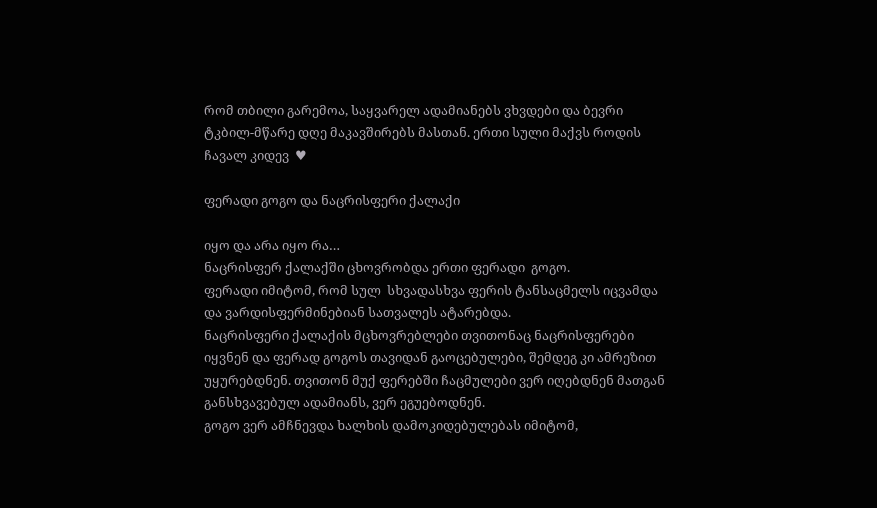რომ თბილი გარემოა, საყვარელ ადამიანებს ვხვდები და ბევრი ტკბილ-მწარე დღე მაკავშირებს მასთან. ერთი სული მაქვს როდის ჩავალ კიდევ  ♥

ფერადი გოგო და ნაცრისფერი ქალაქი

იყო და არა იყო რა…
ნაცრისფერ ქალაქში ცხოვრობდა ერთი ფერადი  გოგო.
ფერადი იმიტომ, რომ სულ  სხვადასხვა ფერის ტანსაცმელს იცვამდა და ვარდისფერმინებიან სათვალეს ატარებდა.
ნაცრისფერი ქალაქის მცხოვრებლები თვითონაც ნაცრისფერები იყვნენ და ფერად გოგოს თავიდან გაოცებულები, შემდეგ კი ამრეზით უყურებდნენ. თვითონ მუქ ფერებში ჩაცმულები ვერ იღებდნენ მათგან განსხვავებულ ადამიანს, ვერ ეგუებოდნენ.
გოგო ვერ ამჩნევდა ხალხის დამოკიდებულებას იმიტომ,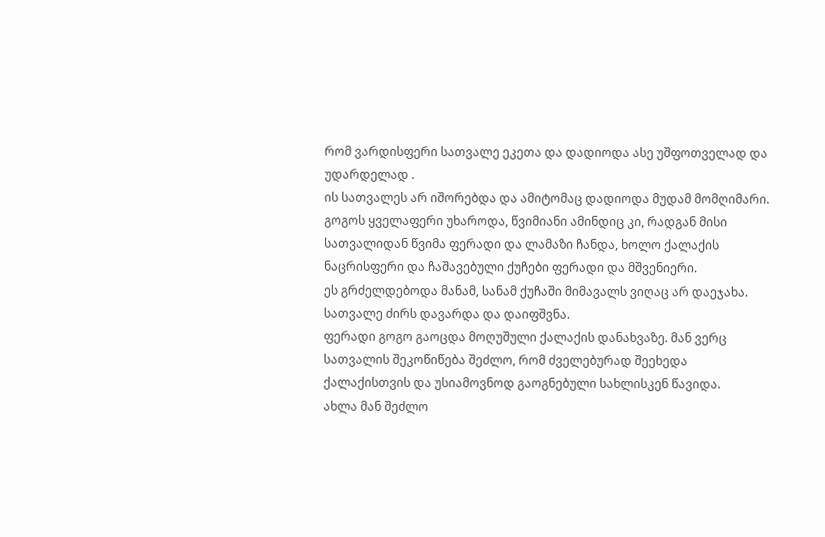რომ ვარდისფერი სათვალე ეკეთა და დადიოდა ასე უშფოთველად და უდარდელად .
ის სათვალეს არ იშორებდა და ამიტომაც დადიოდა მუდამ მომღიმარი. გოგოს ყველაფერი უხაროდა, წვიმიანი ამინდიც კი, რადგან მისი სათვალიდან წვიმა ფერადი და ლამაზი ჩანდა, ხოლო ქალაქის ნაცრისფერი და ჩაშავებული ქუჩები ფერადი და მშვენიერი.
ეს გრძელდებოდა მანამ, სანამ ქუჩაში მიმავალს ვიღაც არ დაეჯახა. სათვალე ძირს დავარდა და დაიფშვნა.
ფერადი გოგო გაოცდა მოღუშული ქალაქის დანახვაზე. მან ვერც სათვალის შეკოწიწება შეძლო, რომ ძველებურად შეეხედა ქალაქისთვის და უსიამოვნოდ გაოგნებული სახლისკენ წავიდა.
ახლა მან შეძლო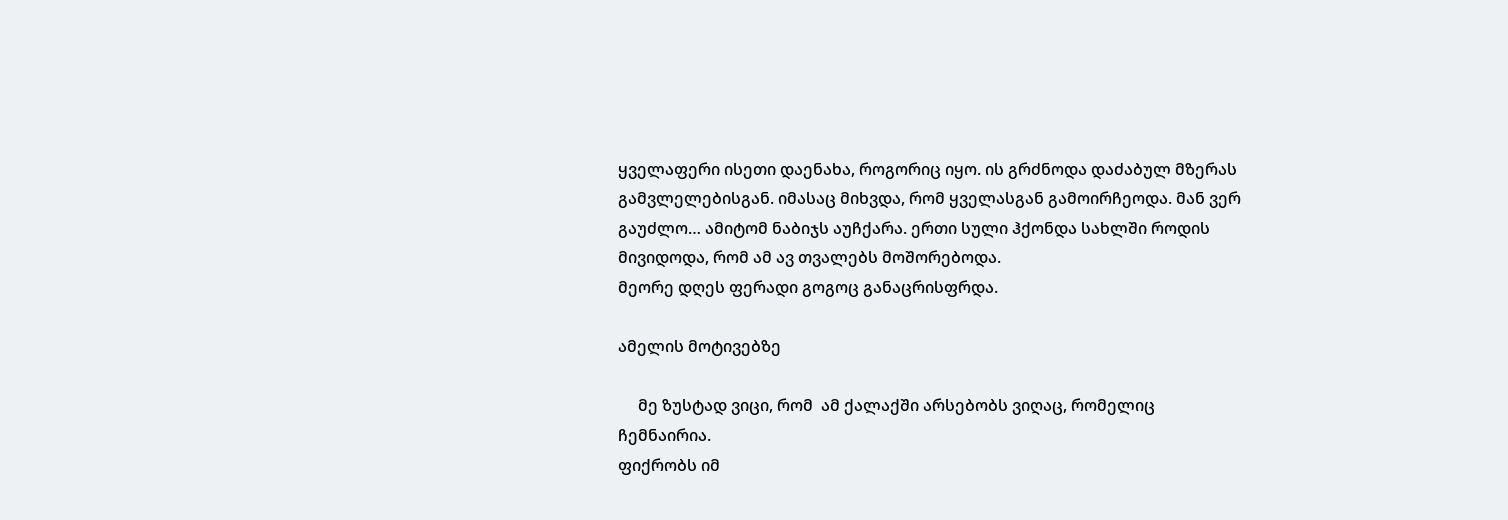ყველაფერი ისეთი დაენახა, როგორიც იყო. ის გრძნოდა დაძაბულ მზერას  გამვლელებისგან. იმასაც მიხვდა, რომ ყველასგან გამოირჩეოდა. მან ვერ გაუძლო… ამიტომ ნაბიჯს აუჩქარა. ერთი სული ჰქონდა სახლში როდის მივიდოდა, რომ ამ ავ თვალებს მოშორებოდა.
მეორე დღეს ფერადი გოგოც განაცრისფრდა.

ამელის მოტივებზე

     მე ზუსტად ვიცი, რომ  ამ ქალაქში არსებობს ვიღაც, რომელიც ჩემნაირია.
ფიქრობს იმ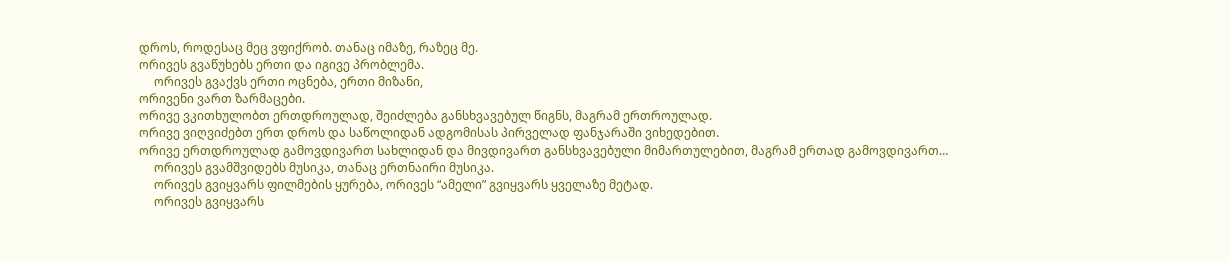დროს, როდესაც მეც ვფიქრობ. თანაც იმაზე, რაზეც მე.
ორივეს გვაწუხებს ერთი და იგივე პრობლემა.
     ორივეს გვაქვს ერთი ოცნება, ერთი მიზანი,
ორივენი ვართ ზარმაცები.
ორივე ვკითხულობთ ერთდროულად, შეიძლება განსხვავებულ წიგნს, მაგრამ ერთროულად.
ორივე ვიღვიძებთ ერთ დროს და საწოლიდან ადგომისას პირველად ფანჯარაში ვიხედებით.
ორივე ერთდროულად გამოვდივართ სახლიდან და მივდივართ განსხვავებული მიმართულებით, მაგრამ ერთად გამოვდივართ…
     ორივეს გვამშვიდებს მუსიკა, თანაც ერთნაირი მუსიკა.
     ორივეს გვიყვარს ფილმების ყურება, ორივეს “ამელი” გვიყვარს ყველაზე მეტად.
     ორივეს გვიყვარს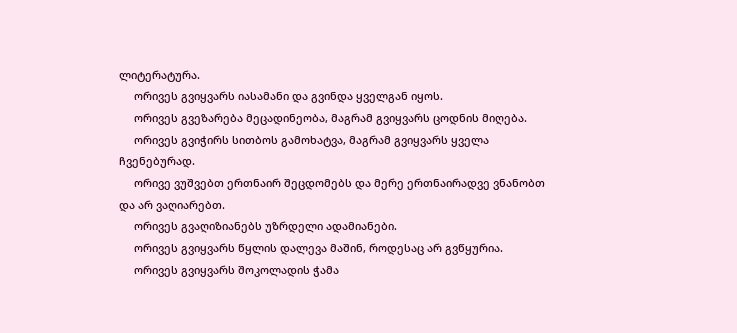ლიტერატურა.
     ორივეს გვიყვარს იასამანი და გვინდა ყველგან იყოს.
     ორივეს გვეზარება მეცადინეობა, მაგრამ გვიყვარს ცოდნის მიღება.
     ორივეს გვიჭირს სითბოს გამოხატვა, მაგრამ გვიყვარს ყველა ჩვენებურად.
     ორივე ვუშვებთ ერთნაირ შეცდომებს და მერე ერთნაირადვე ვნანობთ და არ ვაღიარებთ.
     ორივეს გვაღიზიანებს უზრდელი ადამიანები.
     ორივეს გვიყვარს წყლის დალევა მაშინ, როდესაც არ გვწყურია.
     ორივეს გვიყვარს შოკოლადის ჭამა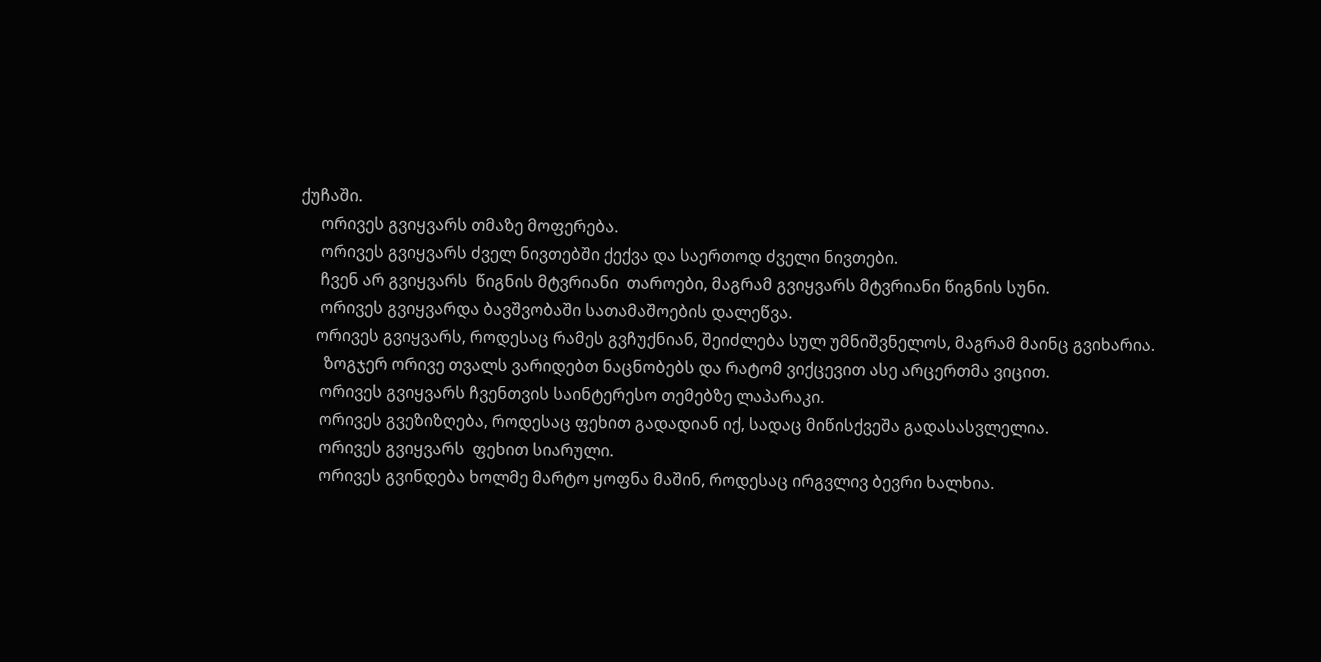ქუჩაში.
     ორივეს გვიყვარს თმაზე მოფერება.
     ორივეს გვიყვარს ძველ ნივთებში ქექვა და საერთოდ ძველი ნივთები.
     ჩვენ არ გვიყვარს  წიგნის მტვრიანი  თაროები, მაგრამ გვიყვარს მტვრიანი წიგნის სუნი.
     ორივეს გვიყვარდა ბავშვობაში სათამაშოების დალეწვა.
    ორივეს გვიყვარს, როდესაც რამეს გვჩუქნიან, შეიძლება სულ უმნიშვნელოს, მაგრამ მაინც გვიხარია.
      ზოგჯერ ორივე თვალს ვარიდებთ ნაცნობებს და რატომ ვიქცევით ასე არცერთმა ვიცით.
     ორივეს გვიყვარს ჩვენთვის საინტერესო თემებზე ლაპარაკი.
     ორივეს გვეზიზღება, როდესაც ფეხით გადადიან იქ, სადაც მიწისქვეშა გადასასვლელია.
     ორივეს გვიყვარს  ფეხით სიარული.
     ორივეს გვინდება ხოლმე მარტო ყოფნა მაშინ, როდესაც ირგვლივ ბევრი ხალხია.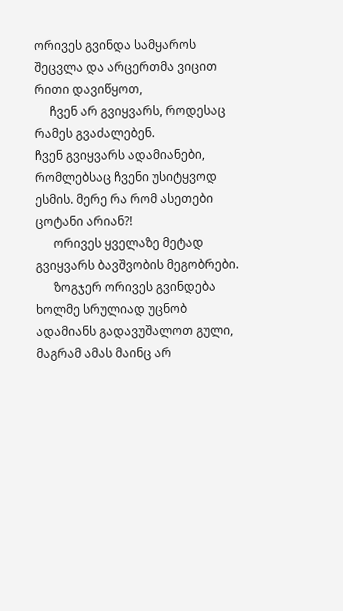ორივეს გვინდა სამყაროს შეცვლა და არცერთმა ვიცით რითი დავიწყოთ,
     ჩვენ არ გვიყვარს, როდესაც რამეს გვაძალებენ.
ჩვენ გვიყვარს ადამიანები, რომლებსაც ჩვენი უსიტყვოდ ესმის. მერე რა რომ ასეთები ცოტანი არიან?!
      ორივეს ყველაზე მეტად გვიყვარს ბავშვობის მეგობრები.
      ზოგჯერ ორივეს გვინდება ხოლმე სრულიად უცნობ ადამიანს გადავუშალოთ გული, მაგრამ ამას მაინც არ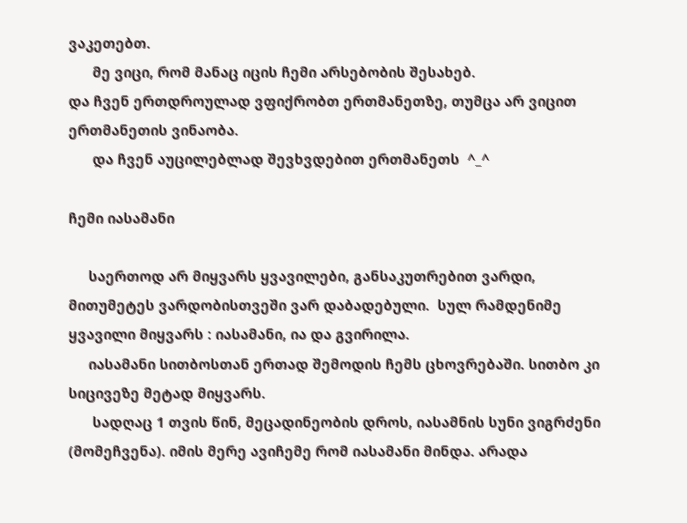ვაკეთებთ.
      მე ვიცი, რომ მანაც იცის ჩემი არსებობის შესახებ.
და ჩვენ ერთდროულად ვფიქრობთ ერთმანეთზე, თუმცა არ ვიცით ერთმანეთის ვინაობა.
      და ჩვენ აუცილებლად შევხვდებით ერთმანეთს  ^_^

ჩემი იასამანი

     საერთოდ არ მიყვარს ყვავილები, განსაკუთრებით ვარდი, მითუმეტეს ვარდობისთვეში ვარ დაბადებული.  სულ რამდენიმე ყვავილი მიყვარს : იასამანი, ია და გვირილა.
     იასამანი სითბოსთან ერთად შემოდის ჩემს ცხოვრებაში. სითბო კი სიცივეზე მეტად მიყვარს.
      სადღაც 1 თვის წინ, მეცადინეობის დროს, იასამნის სუნი ვიგრძენი (მომეჩვენა). იმის მერე ავიჩემე რომ იასამანი მინდა. არადა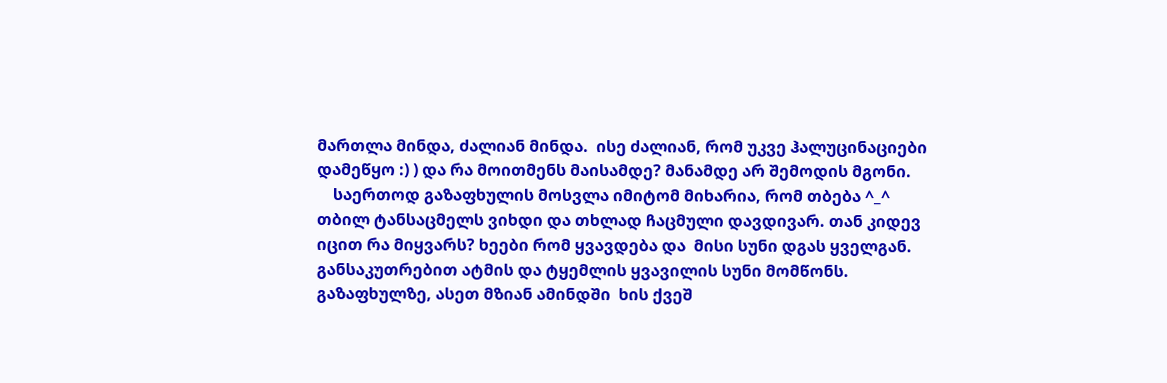მართლა მინდა, ძალიან მინდა.  ისე ძალიან, რომ უკვე ჰალუცინაციები დამეწყო :) ) და რა მოითმენს მაისამდე? მანამდე არ შემოდის მგონი.
    საერთოდ გაზაფხულის მოსვლა იმიტომ მიხარია, რომ თბება ^_^ თბილ ტანსაცმელს ვიხდი და თხლად ჩაცმული დავდივარ. თან კიდევ იცით რა მიყვარს? ხეები რომ ყვავდება და  მისი სუნი დგას ყველგან. განსაკუთრებით ატმის და ტყემლის ყვავილის სუნი მომწონს. გაზაფხულზე, ასეთ მზიან ამინდში  ხის ქვეშ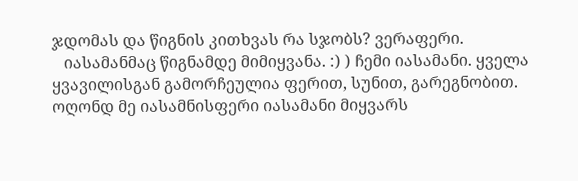ჯდომას და წიგნის კითხვას რა სჯობს? ვერაფერი.
   იასამანმაც წიგნამდე მიმიყვანა. :) ) ჩემი იასამანი. ყველა ყვავილისგან გამორჩეულია ფერით, სუნით, გარეგნობით. ოღონდ მე იასამნისფერი იასამანი მიყვარს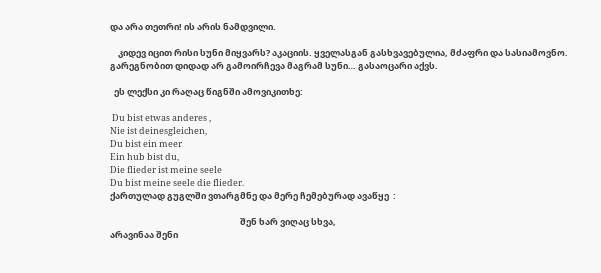და არა თეთრი! ის არის ნამდვილი.

    კიდევ იცით რისი სუნი მიყვარს? აკაციის. ყველასგან გასხვავებულია, მძაფრი და სასიამოვნო.  გარეგნობით დიდად არ გამოირჩევა მაგრამ სუნი… გასაოცარი აქვს.

  ეს ლექსი კი რაღაც წიგნში ამოვიკითხე:

 Du bist etwas anderes ,
Nie ist deinesgleichen,
Du bist ein meer
Ein hub bist du,
Die flieder ist meine seele
Du bist meine seele die flieder.
ქართულად გუგლში ვთარგმნე და მერე ჩემებურად ავაწყე  :

                                                                 შენ ხარ ვიღაც სხვა,
არავინაა შენი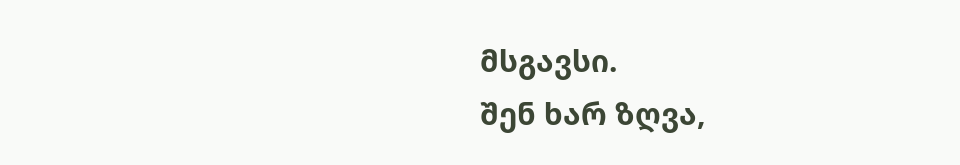მსგავსი.
შენ ხარ ზღვა,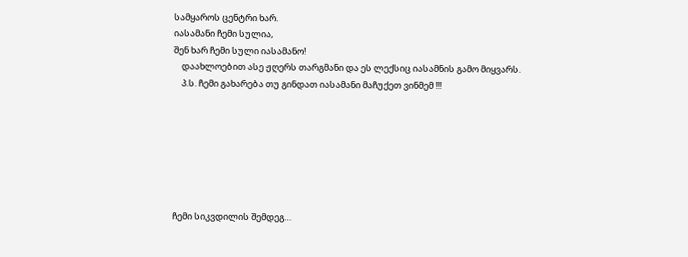სამყაროს ცენტრი ხარ.
იასამანი ჩემი სულია,
შენ ხარ ჩემი სული იასამანო!
    დაახლოებით ასე ჟღერს თარგმანი და ეს ლექსიც იასამნის გამო მიყვარს.
    პ.ს. ჩემი გახარება თუ გინდათ იასამანი მაჩუქეთ ვინმემ !!!







ჩემი სიკვდილის შემდეგ…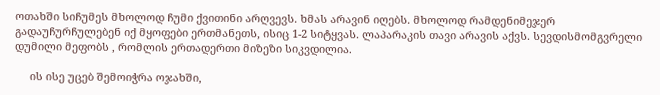ოთახში სიჩუმეს მხოლოდ ჩუმი ქვითინი არღვევს. ხმას არავინ იღებს. მხოლოდ რამდენიმეჯერ გადაუჩურჩულებენ იქ მყოფები ერთმანეთს, ისიც 1-2 სიტყვას. ლაპარაკის თავი არავის აქვს. სევდისმომგვრელი დუმილი მეფობს , რომლის ერთადერთი მიზეზი სიკვდილია.

     ის ისე უცებ შემოიჭრა ოჯახში,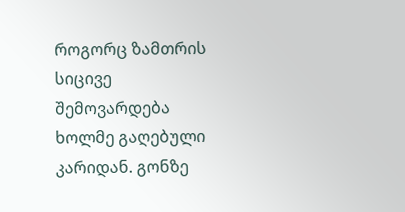როგორც ზამთრის სიცივე შემოვარდება ხოლმე გაღებული კარიდან. გონზე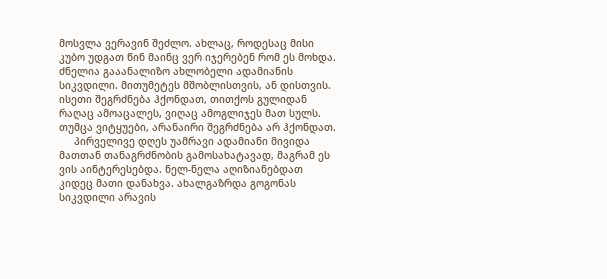მოსვლა ვერავინ შეძლო. ახლაც, როდესაც მისი კუბო უდგათ წინ მაინც ვერ იჯერებენ რომ ეს მოხდა. ძნელია გააანალიზო ახლობელი ადამიანის სიკვდილი. მითუმეტეს მშობლისთვის, ან დისთვის. ისეთი შეგრძნება ჰქონდათ, თითქოს გულიდან რაღაც ამოაცალეს, ვიღაც ამოგლიჯეს მათ სულს. თუმცა ვიტყუები, არანაირი შეგრძნება არ ჰქონდათ.
     პირველივე დღეს უამრავი ადამიანი მივიდა მათთან თანაგრძნობის გამოსახატავად, მაგრამ ეს ვის აინტერესებდა. ნელ-ნელა აღიზიანებდათ კიდეც მათი დანახვა. ახალგაზრდა გოგონას სიკვდილი არავის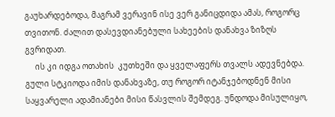გაუხარდებოდა, მაგრამ ვერავინ ისე ვერ განიცდიდა ამას, როგორც თვითონ. ძალით დასევდიანებული სახეების დანახვა ზიზღს გვრიდათ.
     ის კი იდგა ოთახის  კუთხეში და ყველაფერს თვალს ადევნებდა. გული სტკიოდა იმის დანახვაზე, თუ როგორ იტანჯებოდნენ მისი საყვარელი ადამიანები მისი წასვლის შემდეგ. უნდოდა მისულიყო,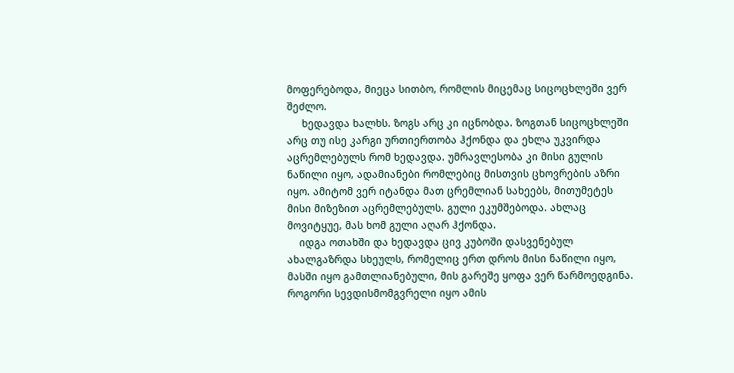მოფერებოდა, მიეცა სითბო, რომლის მიცემაც სიცოცხლეში ვერ შეძლო.
     ხედავდა ხალხს. ზოგს არც კი იცნობდა. ზოგთან სიცოცხლეში არც თუ ისე კარგი ურთიერთობა ჰქონდა და ეხლა უკვირდა აცრემლებულს რომ ხედავდა. უმრავლესობა კი მისი გულის ნაწილი იყო, ადამიანები რომლებიც მისთვის ცხოვრების აზრი იყო. ამიტომ ვერ იტანდა მათ ცრემლიან სახეებს, მითუმეტეს მისი მიზეზით აცრემლებულს. გული ეკუმშებოდა. ახლაც მოვიტყუე, მას ხომ გული აღარ ჰქონდა.
    იდგა ოთახში და ხედავდა ცივ კუბოში დასვენებულ ახალგაზრდა სხეულს, რომელიც ერთ დროს მისი ნაწილი იყო, მასში იყო გამთლიანებული, მის გარეშე ყოფა ვერ წარმოედგინა. როგორი სევდისმომგვრელი იყო ამის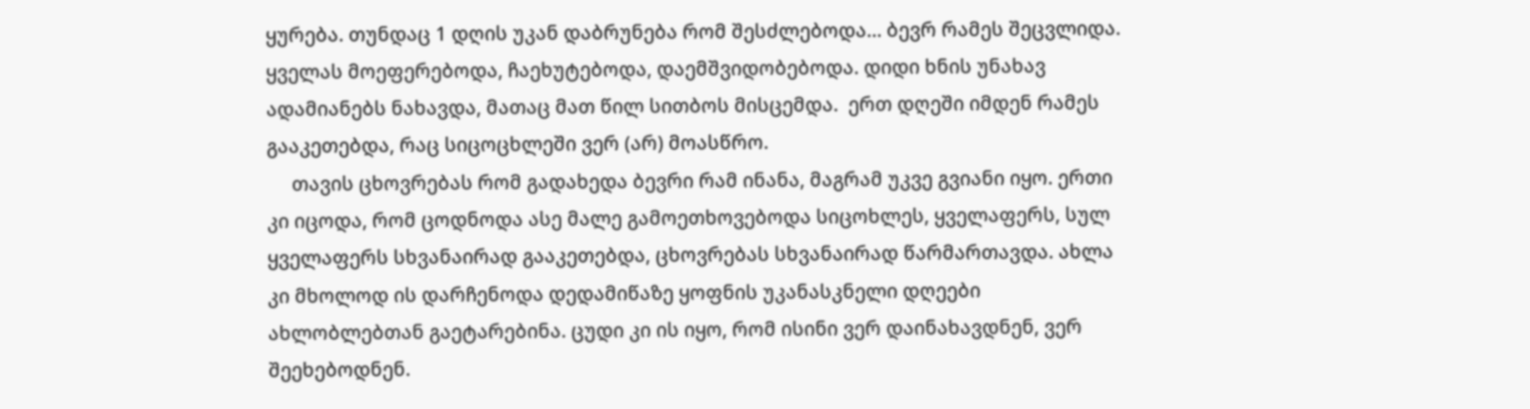ყურება. თუნდაც 1 დღის უკან დაბრუნება რომ შესძლებოდა… ბევრ რამეს შეცვლიდა. ყველას მოეფერებოდა, ჩაეხუტებოდა, დაემშვიდობებოდა. დიდი ხნის უნახავ ადამიანებს ნახავდა, მათაც მათ წილ სითბოს მისცემდა.  ერთ დღეში იმდენ რამეს გააკეთებდა, რაც სიცოცხლეში ვერ (არ) მოასწრო.
     თავის ცხოვრებას რომ გადახედა ბევრი რამ ინანა, მაგრამ უკვე გვიანი იყო. ერთი კი იცოდა, რომ ცოდნოდა ასე მალე გამოეთხოვებოდა სიცოხლეს, ყველაფერს, სულ ყველაფერს სხვანაირად გააკეთებდა, ცხოვრებას სხვანაირად წარმართავდა. ახლა კი მხოლოდ ის დარჩენოდა დედამიწაზე ყოფნის უკანასკნელი დღეები ახლობლებთან გაეტარებინა. ცუდი კი ის იყო, რომ ისინი ვერ დაინახავდნენ, ვერ შეეხებოდნენ.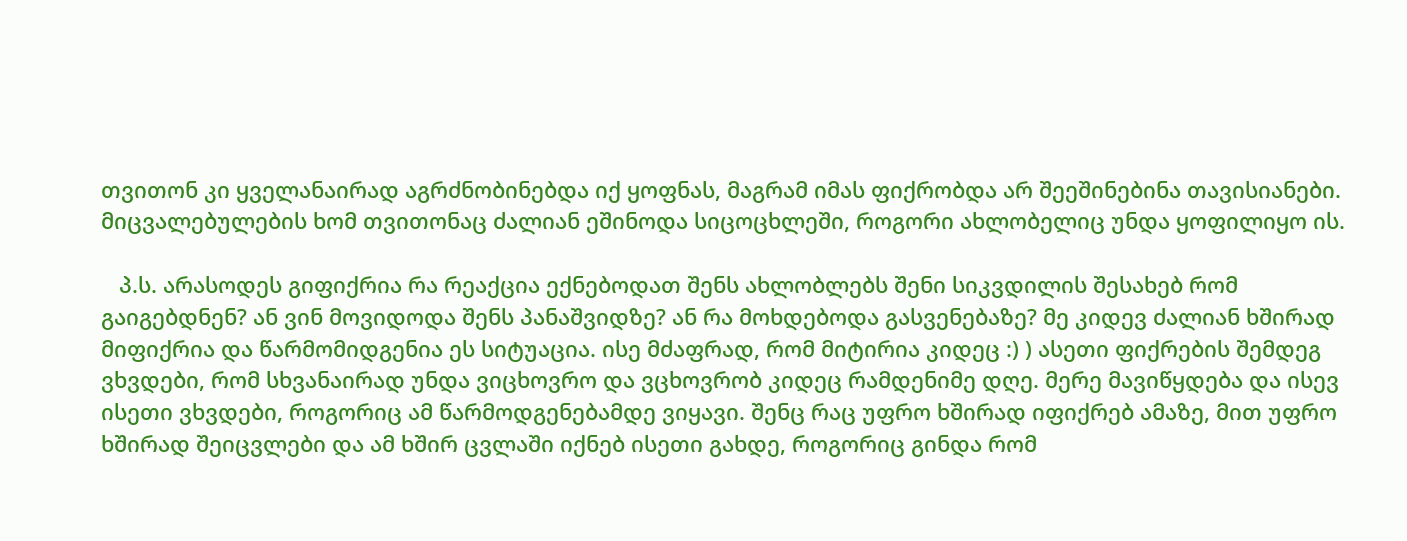თვითონ კი ყველანაირად აგრძნობინებდა იქ ყოფნას, მაგრამ იმას ფიქრობდა არ შეეშინებინა თავისიანები. მიცვალებულების ხომ თვითონაც ძალიან ეშინოდა სიცოცხლეში, როგორი ახლობელიც უნდა ყოფილიყო ის.

   პ.ს. არასოდეს გიფიქრია რა რეაქცია ექნებოდათ შენს ახლობლებს შენი სიკვდილის შესახებ რომ გაიგებდნენ? ან ვინ მოვიდოდა შენს პანაშვიდზე? ან რა მოხდებოდა გასვენებაზე? მე კიდევ ძალიან ხშირად მიფიქრია და წარმომიდგენია ეს სიტუაცია. ისე მძაფრად, რომ მიტირია კიდეც :) ) ასეთი ფიქრების შემდეგ ვხვდები, რომ სხვანაირად უნდა ვიცხოვრო და ვცხოვრობ კიდეც რამდენიმე დღე. მერე მავიწყდება და ისევ ისეთი ვხვდები, როგორიც ამ წარმოდგენებამდე ვიყავი. შენც რაც უფრო ხშირად იფიქრებ ამაზე, მით უფრო ხშირად შეიცვლები და ამ ხშირ ცვლაში იქნებ ისეთი გახდე, როგორიც გინდა რომ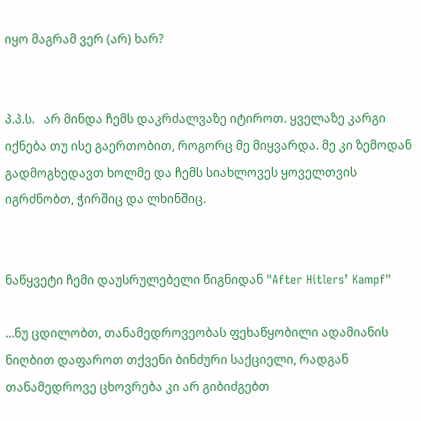იყო მაგრამ ვერ (არ) ხარ?


პ.პ.ს.   არ მინდა ჩემს დაკრძალვაზე იტიროთ. ყველაზე კარგი იქნება თუ ისე გაერთობით, როგორც მე მიყვარდა. მე კი ზემოდან გადმოგხედავთ ხოლმე და ჩემს სიახლოვეს ყოველთვის იგრძნობთ, ჭირშიც და ლხინშიც.


ნაწყვეტი ჩემი დაუსრულებელი წიგნიდან "After Hitlers’ Kampf"

…ნუ ცდილობთ, თანამედროვეობას ფეხაწყობილი ადამიანის ნიღბით დაფაროთ თქვენი ბინძური საქციელი, რადგან თანამედროვე ცხოვრება კი არ გიბიძგებთ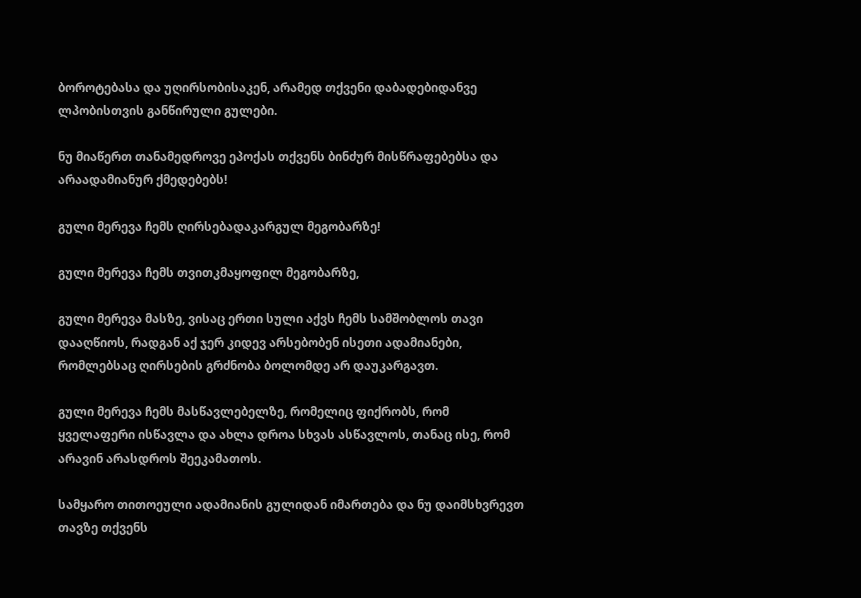ბოროტებასა და უღირსობისაკენ, არამედ თქვენი დაბადებიდანვე ლპობისთვის განწირული გულები.

ნუ მიაწერთ თანამედროვე ეპოქას თქვენს ბინძურ მისწრაფებებსა და არაადამიანურ ქმედებებს!

გული მერევა ჩემს ღირსებადაკარგულ მეგობარზე!

გული მერევა ჩემს თვითკმაყოფილ მეგობარზე,

გული მერევა მასზე, ვისაც ერთი სული აქვს ჩემს სამშობლოს თავი დააღწიოს, რადგან აქ ჯერ კიდევ არსებობენ ისეთი ადამიანები, რომლებსაც ღირსების გრძნობა ბოლომდე არ დაუკარგავთ.

გული მერევა ჩემს მასწავლებელზე, რომელიც ფიქრობს, რომ ყველაფერი ისწავლა და ახლა დროა სხვას ასწავლოს, თანაც ისე, რომ არავინ არასდროს შეეკამათოს.

სამყარო თითოეული ადამიანის გულიდან იმართება და ნუ დაიმსხვრევთ თავზე თქვენს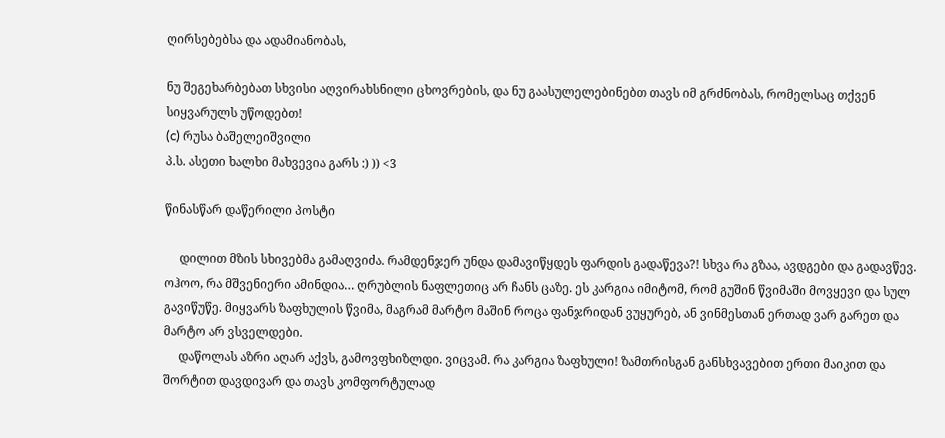ღირსებებსა და ადამიანობას,

ნუ შეგეხარბებათ სხვისი აღვირახსნილი ცხოვრების, და ნუ გაასულელებინებთ თავს იმ გრძნობას, რომელსაც თქვენ სიყვარულს უწოდებთ!
(c) რუსა ბაშელეიშვილი
პ.ს. ასეთი ხალხი მახვევია გარს :) )) <3

წინასწარ დაწერილი პოსტი

     დილით მზის სხივებმა გამაღვიძა. რამდენჯერ უნდა დამავიწყდეს ფარდის გადაწევა?! სხვა რა გზაა, ავდგები და გადავწევ. ოჰოო, რა მშვენიერი ამინდია… ღრუბლის ნაფლეთიც არ ჩანს ცაზე. ეს კარგია იმიტომ, რომ გუშინ წვიმაში მოვყევი და სულ გავიწუწე. მიყვარს ზაფხულის წვიმა, მაგრამ მარტო მაშინ როცა ფანჯრიდან ვუყურებ, ან ვინმესთან ერთად ვარ გარეთ და მარტო არ ვსველდები.
     დაწოლას აზრი აღარ აქვს, გამოვფხიზლდი. ვიცვამ. რა კარგია ზაფხული! ზამთრისგან განსხვავებით ერთი მაიკით და შორტით დავდივარ და თავს კომფორტულად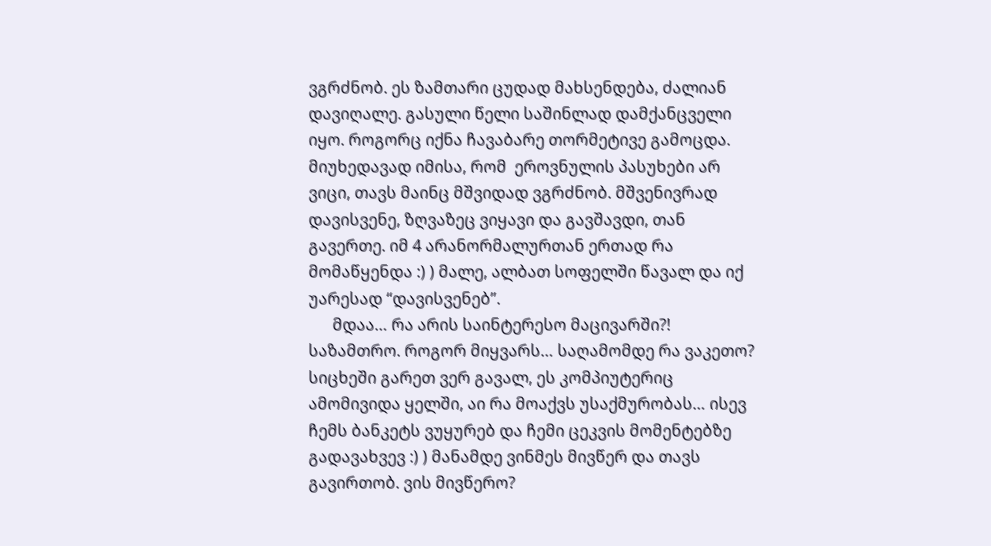ვგრძნობ. ეს ზამთარი ცუდად მახსენდება, ძალიან დავიღალე. გასული წელი საშინლად დამქანცველი იყო. როგორც იქნა ჩავაბარე თორმეტივე გამოცდა. მიუხედავად იმისა, რომ  ეროვნულის პასუხები არ ვიცი, თავს მაინც მშვიდად ვგრძნობ. მშვენივრად დავისვენე, ზღვაზეც ვიყავი და გავშავდი, თან გავერთე. იმ 4 არანორმალურთან ერთად რა მომაწყენდა :) ) მალე, ალბათ სოფელში წავალ და იქ უარესად “დავისვენებ”.
      მდაა… რა არის საინტერესო მაცივარში?! საზამთრო. როგორ მიყვარს… საღამომდე რა ვაკეთო? სიცხეში გარეთ ვერ გავალ, ეს კომპიუტერიც ამომივიდა ყელში, აი რა მოაქვს უსაქმურობას… ისევ ჩემს ბანკეტს ვუყურებ და ჩემი ცეკვის მომენტებზე გადავახვევ :) ) მანამდე ვინმეს მივწერ და თავს გავირთობ. ვის მივწერო?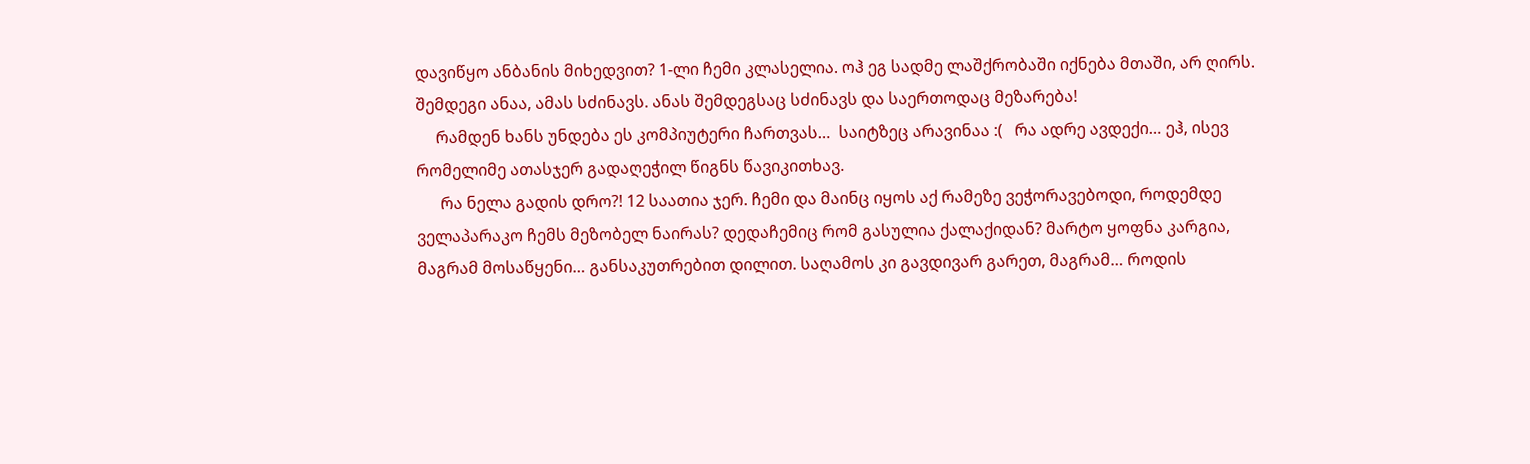დავიწყო ანბანის მიხედვით? 1-ლი ჩემი კლასელია. ოჰ ეგ სადმე ლაშქრობაში იქნება მთაში, არ ღირს.  შემდეგი ანაა, ამას სძინავს. ანას შემდეგსაც სძინავს და საერთოდაც მეზარება!
     რამდენ ხანს უნდება ეს კომპიუტერი ჩართვას…  საიტზეც არავინაა :(   რა ადრე ავდექი… ეჰ, ისევ რომელიმე ათასჯერ გადაღეჭილ წიგნს წავიკითხავ.
      რა ნელა გადის დრო?! 12 საათია ჯერ. ჩემი და მაინც იყოს აქ რამეზე ვეჭორავებოდი, როდემდე ველაპარაკო ჩემს მეზობელ ნაირას? დედაჩემიც რომ გასულია ქალაქიდან? მარტო ყოფნა კარგია, მაგრამ მოსაწყენი… განსაკუთრებით დილით. საღამოს კი გავდივარ გარეთ, მაგრამ… როდის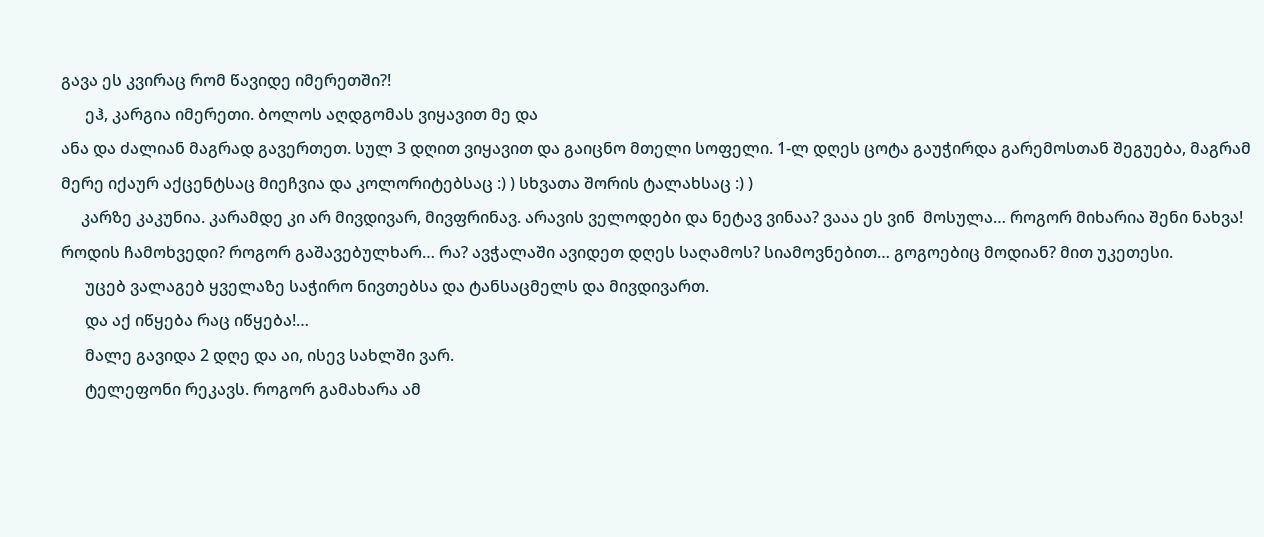გავა ეს კვირაც რომ წავიდე იმერეთში?!
      ეჰ, კარგია იმერეთი. ბოლოს აღდგომას ვიყავით მე და
ანა და ძალიან მაგრად გავერთეთ. სულ 3 დღით ვიყავით და გაიცნო მთელი სოფელი. 1-ლ დღეს ცოტა გაუჭირდა გარემოსთან შეგუება, მაგრამ მერე იქაურ აქცენტსაც მიეჩვია და კოლორიტებსაც :) ) სხვათა შორის ტალახსაც :) )
     კარზე კაკუნია. კარამდე კი არ მივდივარ, მივფრინავ. არავის ველოდები და ნეტავ ვინაა? ვააა ეს ვინ  მოსულა… როგორ მიხარია შენი ნახვა! როდის ჩამოხვედი? როგორ გაშავებულხარ… რა? ავჭალაში ავიდეთ დღეს საღამოს? სიამოვნებით… გოგოებიც მოდიან? მით უკეთესი.
      უცებ ვალაგებ ყველაზე საჭირო ნივთებსა და ტანსაცმელს და მივდივართ.
      და აქ იწყება რაც იწყება!…
      მალე გავიდა 2 დღე და აი, ისევ სახლში ვარ.
      ტელეფონი რეკავს. როგორ გამახარა ამ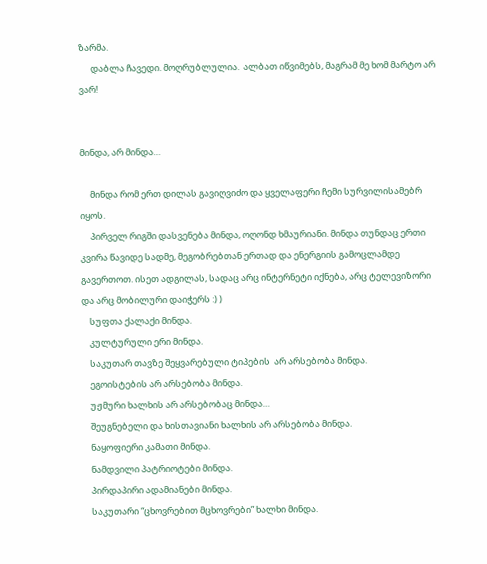ზარმა.
      დაბლა ჩავედი. მოღრუბლულია.  ალბათ იწვიმებს, მაგრამ მე ხომ მარტო არ ვარ!


მინდა, არ მინდა…

     მინდა რომ ერთ დილას გავიღვიძო და ყველაფერი ჩემი სურვილისამებრ იყოს.
     პირველ რიგში დასვენება მინდა, ოღონდ ხმაურიანი. მინდა თუნდაც ერთი კვირა წავიდე სადმე, მეგობრებთან ერთად და ენერგიის გამოცლამდე გავერთოთ. ისეთ ადგილას, სადაც არც ინტერნეტი იქნება, არც ტელევიზორი და არც მობილური დაიჭერს :) )
    სუფთა ქალაქი მინდა.
    კულტურული ერი მინდა.
    საკუთარ თავზე შეყვარებული ტიპების  არ არსებობა მინდა.
    ეგოისტების არ არსებობა მინდა.
    უჟმური ხალხის არ არსებობაც მინდა…
    შეუგნებელი და ხისთავიანი ხალხის არ არსებობა მინდა.
    ნაყოფიერი კამათი მინდა.
    ნამდვილი პატრიოტები მინდა.
    პირდაპირი ადამიანები მინდა.
    საკუთარი “ცხოვრებით მცხოვრები” ხალხი მინდა.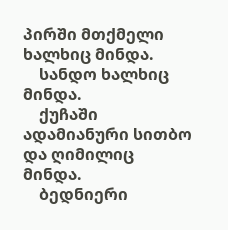პირში მთქმელი ხალხიც მინდა.
    სანდო ხალხიც მინდა.
    ქუჩაში ადამიანური სითბო და ღიმილიც მინდა.
    ბედნიერი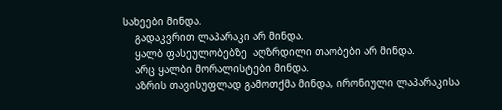სახეები მინდა.
    გადაკვრით ლაპარაკი არ მინდა.
    ყალბ ფასეულობებზე  აღზრდილი თაობები არ მინდა.
    არც ყალბი მორალისტები მინდა.
    აზრის თავისუფლად გამოთქმა მინდა, ირონიული ლაპარაკისა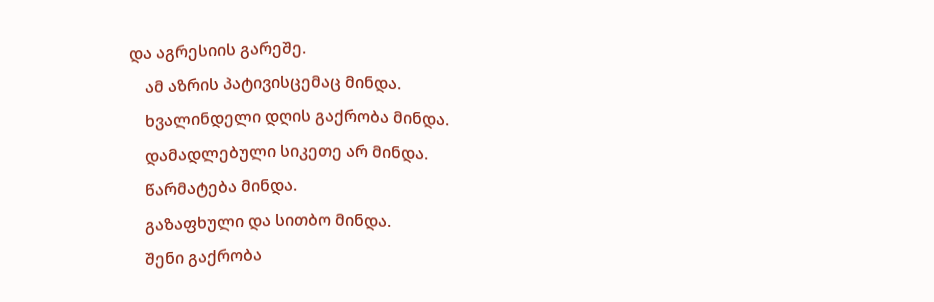და აგრესიის გარეშე.
    ამ აზრის პატივისცემაც მინდა.
    ხვალინდელი დღის გაქრობა მინდა.
    დამადლებული სიკეთე არ მინდა.
    წარმატება მინდა.
    გაზაფხული და სითბო მინდა.
    შენი გაქრობა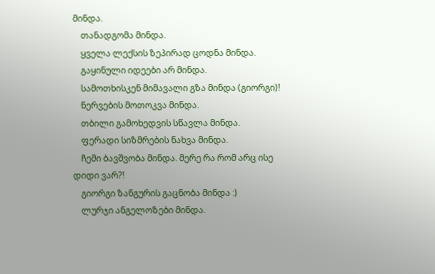მინდა.
    თანადგომა მინდა.
    ყველა ლექსის ზეპირად ცოდნა მინდა.
    გაყინული იდეები არ მინდა.
    სამოთხისკენ მიმავალი გზა მინდა (გიორგი)!
    ნერვების მოთოკვა მინდა.
    თბილი გამოხედვის სწავლა მინდა.
    ფერადი სიზმრების ნახვა მინდა.
    ჩემი ბავშვობა მინდა. მერე რა რომ არც ისე დიდი ვარ?!
    გიორგი ზანგურის გაცნობა მინდა :)
    ლურჯი ანგელოზები მინდა.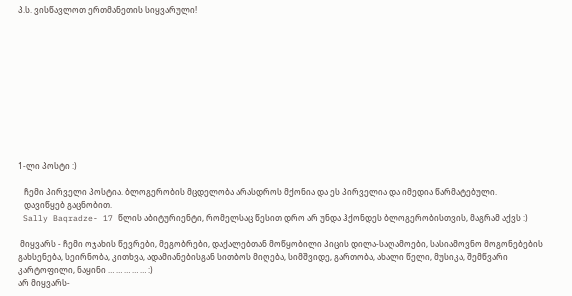პ.ს. ვისწავლოთ ერთმანეთის სიყვარული!











1-ლი პოსტი :)

   ჩემი პირველი პოსტია. ბლოგერობის მცდელობა არასდროს მქონია და ეს პირველია და იმედია წარმატებული.
   დავიწყებ გაცნობით.
 Sally Baqradze- 17 წლის აბიტურიენტი, რომელსაც წესით დრო არ უნდა ჰქონდეს ბლოგერობისთვის, მაგრამ აქვს :)

 მიყვარს - ჩემი ოჯახის წევრები, მეგობრები, დაქალებთან მოწყობილი პიცის დილა-საღამოები, სასიამოვნო მოგონებების გახსენება, სეირნობა, კითხვა, ადამიანებისგან სითბოს მიღება, სიმშვიდე, გართობა, ახალი წელი, მუსიკა, შემწვარი კარტოფილი, ნაყინი … … … … … :)
არ მიყვარს-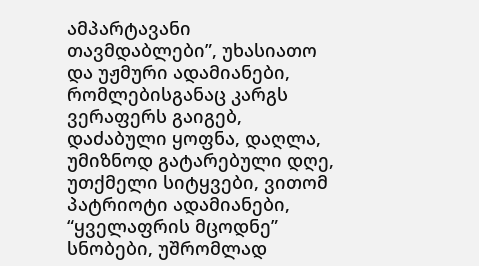ამპარტავანი თავმდაბლები”, უხასიათო და უჟმური ადამიანები, რომლებისგანაც კარგს ვერაფერს გაიგებ,  დაძაბული ყოფნა, დაღლა, უმიზნოდ გატარებული დღე, უთქმელი სიტყვები, ვითომ პატრიოტი ადამიანები, “ყველაფრის მცოდნე” სნობები, უშრომლად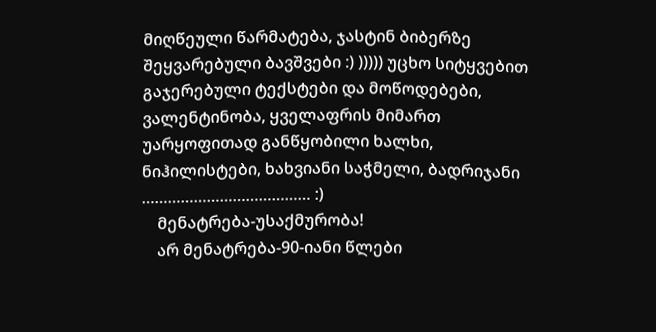მიღწეული წარმატება, ჯასტინ ბიბერზე შეყვარებული ბავშვები :) ))))) უცხო სიტყვებით გაჯერებული ტექსტები და მოწოდებები, ვალენტინობა, ყველაფრის მიმართ უარყოფითად განწყობილი ხალხი, ნიჰილისტები, ხახვიანი საჭმელი, ბადრიჯანი  ………………………………… :)
    მენატრება-უსაქმურობა!
    არ მენატრება-90-იანი წლები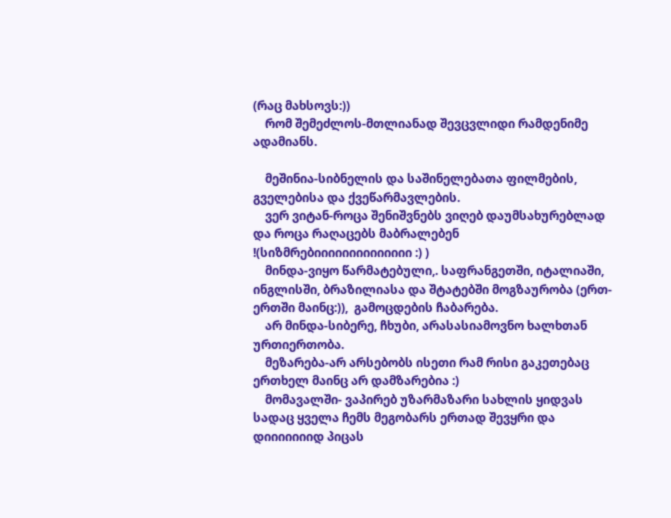(რაც მახსოვს:))
    რომ შემეძლოს-მთლიანად შევცვლიდი რამდენიმე ადამიანს.

    მეშინია-სიბნელის და საშინელებათა ფილმების, გველებისა და ქვეწარმავლების.
    ვერ ვიტან-როცა შენიშვნებს ვიღებ დაუმსახურებლად და როცა რაღაცებს მაბრალებენ !(სიზმრებიიიიიიიიიიიიიი :) )
    მინდა-ვიყო წარმატებული,. საფრანგეთში, იტალიაში, ინგლისში, ბრაზილიასა და შტატებში მოგზაურობა (ერთ-ერთში მაინც:)),  გამოცდების ჩაბარება.
    არ მინდა-სიბერე, ჩხუბი, არასასიამოვნო ხალხთან ურთიერთობა.
    მეზარება-არ არსებობს ისეთი რამ რისი გაკეთებაც ერთხელ მაინც არ დამზარებია :)
    მომავალში- ვაპირებ უზარმაზარი სახლის ყიდვას სადაც ყველა ჩემს მეგობარს ერთად შევყრი და დიიიიიიიდ პიცას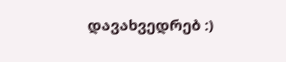დავახვედრებ :)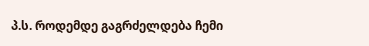პ.ს. როდემდე გაგრძელდება ჩემი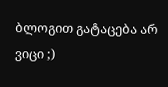ბლოგით გატაცება არ ვიცი ;)